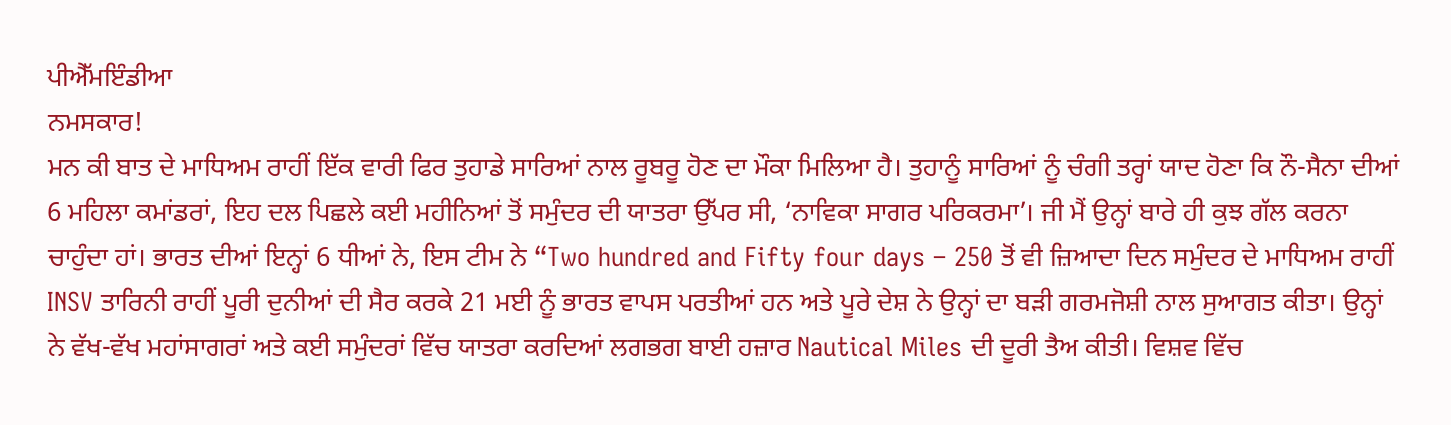ਪੀਐੱਮਇੰਡੀਆ
ਨਮਸਕਾਰ!
ਮਨ ਕੀ ਬਾਤ ਦੇ ਮਾਧਿਅਮ ਰਾਹੀਂ ਇੱਕ ਵਾਰੀ ਫਿਰ ਤੁਹਾਡੇ ਸਾਰਿਆਂ ਨਾਲ ਰੂਬਰੂ ਹੋਣ ਦਾ ਮੌਕਾ ਮਿਲਿਆ ਹੈ। ਤੁਹਾਨੂੰ ਸਾਰਿਆਂ ਨੂੰ ਚੰਗੀ ਤਰ੍ਹਾਂ ਯਾਦ ਹੋਣਾ ਕਿ ਨੌ-ਸੈਨਾ ਦੀਆਂ 6 ਮਹਿਲਾ ਕਮਾਂਡਰਾਂ, ਇਹ ਦਲ ਪਿਛਲੇ ਕਈ ਮਹੀਨਿਆਂ ਤੋਂ ਸਮੁੰਦਰ ਦੀ ਯਾਤਰਾ ਉੱਪਰ ਸੀ, ‘ਨਾਵਿਕਾ ਸਾਗਰ ਪਰਿਕਰਮਾ’। ਜੀ ਮੈਂ ਉਨ੍ਹਾਂ ਬਾਰੇ ਹੀ ਕੁਝ ਗੱਲ ਕਰਨਾ ਚਾਹੁੰਦਾ ਹਾਂ। ਭਾਰਤ ਦੀਆਂ ਇਨ੍ਹਾਂ 6 ਧੀਆਂ ਨੇ, ਇਸ ਟੀਮ ਨੇ “Two hundred and Fifty four days – 250 ਤੋਂ ਵੀ ਜ਼ਿਆਦਾ ਦਿਨ ਸਮੁੰਦਰ ਦੇ ਮਾਧਿਅਮ ਰਾਹੀਂ INSV ਤਾਰਿਨੀ ਰਾਹੀਂ ਪੂਰੀ ਦੁਨੀਆਂ ਦੀ ਸੈਰ ਕਰਕੇ 21 ਮਈ ਨੂੰ ਭਾਰਤ ਵਾਪਸ ਪਰਤੀਆਂ ਹਨ ਅਤੇ ਪੂਰੇ ਦੇਸ਼ ਨੇ ਉਨ੍ਹਾਂ ਦਾ ਬੜੀ ਗਰਮਜੋਸ਼ੀ ਨਾਲ ਸੁਆਗਤ ਕੀਤਾ। ਉਨ੍ਹਾਂ ਨੇ ਵੱਖ-ਵੱਖ ਮਹਾਂਸਾਗਰਾਂ ਅਤੇ ਕਈ ਸਮੁੰਦਰਾਂ ਵਿੱਚ ਯਾਤਰਾ ਕਰਦਿਆਂ ਲਗਭਗ ਬਾਈ ਹਜ਼ਾਰ Nautical Miles ਦੀ ਦੂਰੀ ਤੈਅ ਕੀਤੀ। ਵਿਸ਼ਵ ਵਿੱਚ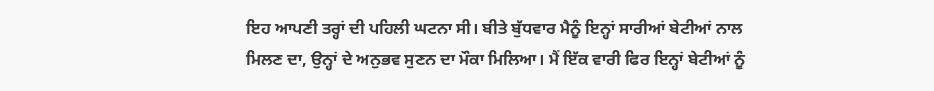ਇਹ ਆਪਣੀ ਤਰ੍ਹਾਂ ਦੀ ਪਹਿਲੀ ਘਟਨਾ ਸੀ। ਬੀਤੇ ਬੁੱਧਵਾਰ ਮੈਨੂੰ ਇਨ੍ਹਾਂ ਸਾਰੀਆਂ ਬੇਟੀਆਂ ਨਾਲ ਮਿਲਣ ਦਾ, ਉਨ੍ਹਾਂ ਦੇ ਅਨੁਭਵ ਸੁਣਨ ਦਾ ਮੌਕਾ ਮਿਲਿਆ। ਮੈਂ ਇੱਕ ਵਾਰੀ ਫਿਰ ਇਨ੍ਹਾਂ ਬੇਟੀਆਂ ਨੂੰ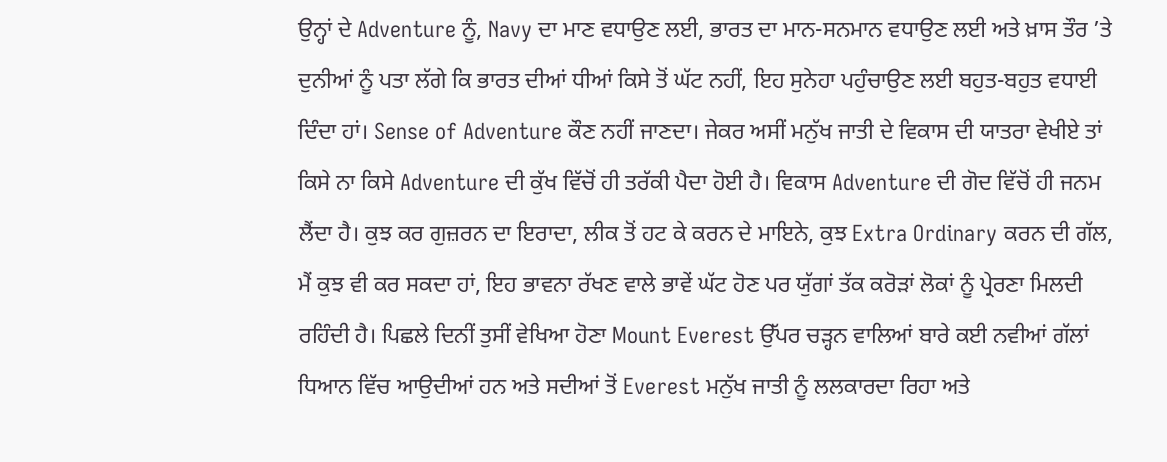ਉਨ੍ਹਾਂ ਦੇ Adventure ਨੂੰ, Navy ਦਾ ਮਾਣ ਵਧਾਉਣ ਲਈ, ਭਾਰਤ ਦਾ ਮਾਨ-ਸਨਮਾਨ ਵਧਾਉਣ ਲਈ ਅਤੇ ਖ਼ਾਸ ਤੌਰ ’ਤੇ ਦੁਨੀਆਂ ਨੂੰ ਪਤਾ ਲੱਗੇ ਕਿ ਭਾਰਤ ਦੀਆਂ ਧੀਆਂ ਕਿਸੇ ਤੋਂ ਘੱਟ ਨਹੀਂ, ਇਹ ਸੁਨੇਹਾ ਪਹੁੰਚਾਉਣ ਲਈ ਬਹੁਤ-ਬਹੁਤ ਵਧਾਈ ਦਿੰਦਾ ਹਾਂ। Sense of Adventure ਕੌਣ ਨਹੀਂ ਜਾਣਦਾ। ਜੇਕਰ ਅਸੀਂ ਮਨੁੱਖ ਜਾਤੀ ਦੇ ਵਿਕਾਸ ਦੀ ਯਾਤਰਾ ਵੇਖੀਏ ਤਾਂ ਕਿਸੇ ਨਾ ਕਿਸੇ Adventure ਦੀ ਕੁੱਖ ਵਿੱਚੋਂ ਹੀ ਤਰੱਕੀ ਪੈਦਾ ਹੋਈ ਹੈ। ਵਿਕਾਸ Adventure ਦੀ ਗੋਦ ਵਿੱਚੋਂ ਹੀ ਜਨਮ ਲੈਂਦਾ ਹੈ। ਕੁਝ ਕਰ ਗੁਜ਼ਰਨ ਦਾ ਇਰਾਦਾ, ਲੀਕ ਤੋਂ ਹਟ ਕੇ ਕਰਨ ਦੇ ਮਾਇਨੇ, ਕੁਝ Extra Ordinary ਕਰਨ ਦੀ ਗੱਲ, ਮੈਂ ਕੁਝ ਵੀ ਕਰ ਸਕਦਾ ਹਾਂ, ਇਹ ਭਾਵਨਾ ਰੱਖਣ ਵਾਲੇ ਭਾਵੇਂ ਘੱਟ ਹੋਣ ਪਰ ਯੁੱਗਾਂ ਤੱਕ ਕਰੋੜਾਂ ਲੋਕਾਂ ਨੂੰ ਪ੍ਰੇਰਣਾ ਮਿਲਦੀ ਰਹਿੰਦੀ ਹੈ। ਪਿਛਲੇ ਦਿਨੀਂ ਤੁਸੀਂ ਵੇਖਿਆ ਹੋਣਾ Mount Everest ਉੱਪਰ ਚੜ੍ਹਨ ਵਾਲਿਆਂ ਬਾਰੇ ਕਈ ਨਵੀਆਂ ਗੱਲਾਂ ਧਿਆਨ ਵਿੱਚ ਆਉਦੀਆਂ ਹਨ ਅਤੇ ਸਦੀਆਂ ਤੋਂ Everest ਮਨੁੱਖ ਜਾਤੀ ਨੂੰ ਲਲਕਾਰਦਾ ਰਿਹਾ ਅਤੇ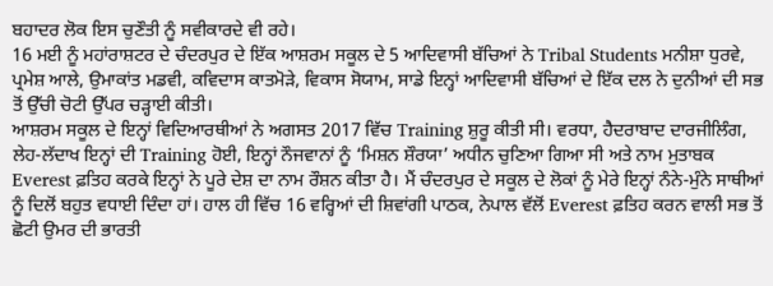ਬਹਾਦਰ ਲੋਕ ਇਸ ਚੁਣੌਤੀ ਨੂੰ ਸਵੀਕਾਰਦੇ ਵੀ ਰਹੇ।
16 ਮਈ ਨੂੰ ਮਹਾਂਰਾਸ਼ਟਰ ਦੇ ਚੰਦਰਪੁਰ ਦੇ ਇੱਕ ਆਸ਼ਰਮ ਸਕੂਲ ਦੇ 5 ਆਦਿਵਾਸੀ ਬੱਚਿਆਂ ਨੇ Tribal Students ਮਨੀਸ਼ਾ ਧੁਰਵੇ, ਪ੍ਰਮੇਸ਼ ਆਲੇ, ਉਮਾਕਾਂਤ ਮਡਵੀ, ਕਵਿਦਾਸ ਕਾਤਮੋੜੇ, ਵਿਕਾਸ ਸੋਯਾਮ, ਸਾਡੇ ਇਨ੍ਹਾਂ ਆਦਿਵਾਸੀ ਬੱਚਿਆਂ ਦੇ ਇੱਕ ਦਲ ਨੇ ਦੁਨੀਆਂ ਦੀ ਸਭ ਤੋਂ ਉੱਚੀ ਚੋਟੀ ਉੱਪਰ ਚੜ੍ਹਾਈ ਕੀਤੀ।
ਆਸ਼ਰਮ ਸਕੂਲ ਦੇ ਇਨ੍ਹਾਂ ਵਿਦਿਆਰਥੀਆਂ ਨੇ ਅਗਸਤ 2017 ਵਿੱਚ Training ਸ਼ੁਰੂ ਕੀਤੀ ਸੀ। ਵਰਧਾ, ਹੈਦਰਾਬਾਦ ਦਾਰਜੀਲਿੰਗ, ਲੇਹ-ਲੱਦਾਖ ਇਨ੍ਹਾਂ ਦੀ Training ਹੋਈ, ਇਨ੍ਹਾਂ ਨੌਜਵਾਨਾਂ ਨੂੰ ‘ਮਿਸ਼ਨ ਸ਼ੌਰਯਾ’ ਅਧੀਨ ਚੁਣਿਆ ਗਿਆ ਸੀ ਅਤੇ ਨਾਮ ਮੁਤਾਬਕ Everest ਫ਼ਤਿਹ ਕਰਕੇ ਇਨ੍ਹਾਂ ਨੇ ਪੂਰੇ ਦੇਸ਼ ਦਾ ਨਾਮ ਰੌਸ਼ਨ ਕੀਤਾ ਹੈ। ਮੈਂ ਚੰਦਰਪੁਰ ਦੇ ਸਕੂਲ ਦੇ ਲੋਕਾਂ ਨੂੰ ਮੇਰੇ ਇਨ੍ਹਾਂ ਨੰਨੇ-ਮੁੰਨੇ ਸਾਥੀਆਂ ਨੂੰ ਦਿਲੋਂ ਬਹੁਤ ਵਧਾਈ ਦਿੰਦਾ ਹਾਂ। ਹਾਲ ਹੀ ਵਿੱਚ 16 ਵਰ੍ਹਿਆਂ ਦੀ ਸ਼ਿਵਾਂਗੀ ਪਾਠਕ, ਨੇਪਾਲ ਵੱਲੋਂ Everest ਫ਼ਤਿਹ ਕਰਨ ਵਾਲੀ ਸਭ ਤੋਂ ਛੋਟੀ ਉਮਰ ਦੀ ਭਾਰਤੀ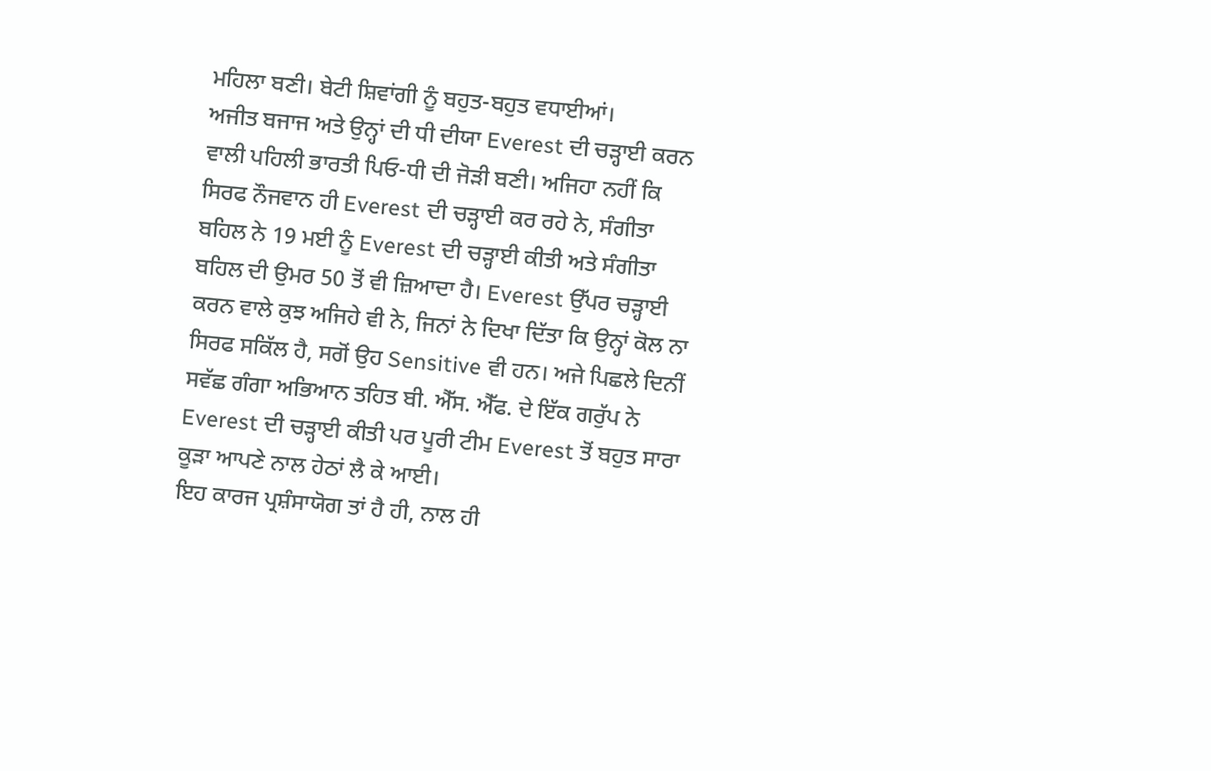ਮਹਿਲਾ ਬਣੀ। ਬੇਟੀ ਸ਼ਿਵਾਂਗੀ ਨੂੰ ਬਹੁਤ-ਬਹੁਤ ਵਧਾਈਆਂ।
ਅਜੀਤ ਬਜਾਜ ਅਤੇ ਉਨ੍ਹਾਂ ਦੀ ਧੀ ਦੀਯਾ Everest ਦੀ ਚੜ੍ਹਾਈ ਕਰਨ ਵਾਲੀ ਪਹਿਲੀ ਭਾਰਤੀ ਪਿਓ-ਧੀ ਦੀ ਜੋੜੀ ਬਣੀ। ਅਜਿਹਾ ਨਹੀਂ ਕਿ ਸਿਰਫ ਨੌਜਵਾਨ ਹੀ Everest ਦੀ ਚੜ੍ਹਾਈ ਕਰ ਰਹੇ ਨੇ, ਸੰਗੀਤਾ ਬਹਿਲ ਨੇ 19 ਮਈ ਨੂੰ Everest ਦੀ ਚੜ੍ਹਾਈ ਕੀਤੀ ਅਤੇ ਸੰਗੀਤਾ ਬਹਿਲ ਦੀ ਉਮਰ 50 ਤੋਂ ਵੀ ਜ਼ਿਆਦਾ ਹੈ। Everest ਉੱਪਰ ਚੜ੍ਹਾਈ ਕਰਨ ਵਾਲੇ ਕੁਝ ਅਜਿਹੇ ਵੀ ਨੇ, ਜਿਨਾਂ ਨੇ ਦਿਖਾ ਦਿੱਤਾ ਕਿ ਉਨ੍ਹਾਂ ਕੋਲ ਨਾ ਸਿਰਫ ਸਕਿੱਲ ਹੈ, ਸਗੋਂ ਉਹ Sensitive ਵੀ ਹਨ। ਅਜੇ ਪਿਛਲੇ ਦਿਨੀਂ ਸਵੱਛ ਗੰਗਾ ਅਭਿਆਨ ਤਹਿਤ ਬੀ. ਐੱਸ. ਐੱਫ. ਦੇ ਇੱਕ ਗਰੁੱਪ ਨੇ Everest ਦੀ ਚੜ੍ਹਾਈ ਕੀਤੀ ਪਰ ਪੂਰੀ ਟੀਮ Everest ਤੋਂ ਬਹੁਤ ਸਾਰਾ ਕੂੜਾ ਆਪਣੇ ਨਾਲ ਹੇਠਾਂ ਲੈ ਕੇ ਆਈ।
ਇਹ ਕਾਰਜ ਪ੍ਰਸ਼ੰਸਾਯੋਗ ਤਾਂ ਹੈ ਹੀ, ਨਾਲ ਹੀ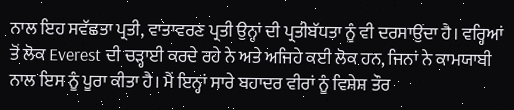ਨਾਲ ਇਹ ਸਵੱਛਤਾ ਪ੍ਰਤੀ, ਵਾਤਾਵਰਣ ਪ੍ਰਤੀ ਉਨ੍ਹਾਂ ਦੀ ਪ੍ਰਤੀਬੱਧਤਾ ਨੂੰ ਵੀ ਦਰਸਾਉਂਦਾ ਹੈ। ਵਰ੍ਹਿਆਂ ਤੋਂ ਲੋਕ Everest ਦੀ ਚੜ੍ਹਾਈ ਕਰਦੇ ਰਹੇ ਨੇ ਅਤੇ ਅਜਿਹੇ ਕਈ ਲੋਕ ਹਨ, ਜਿਨਾਂ ਨੇ ਕਾਮਯਾਬੀ ਨਾਲ ਇਸ ਨੂੰ ਪੂਰਾ ਕੀਤਾ ਹੈ। ਮੈਂ ਇਨ੍ਹਾਂ ਸਾਰੇ ਬਹਾਦਰ ਵੀਰਾਂ ਨੂੰ ਵਿਸ਼ੇਸ਼ ਤੌਰ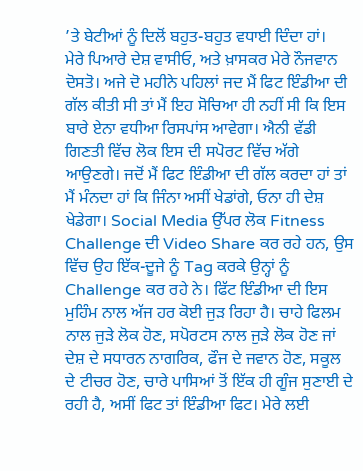’ਤੇ ਬੇਟੀਆਂ ਨੂੰ ਦਿਲੋਂ ਬਹੁਤ-ਬਹੁਤ ਵਧਾਈ ਦਿੰਦਾ ਹਾਂ।
ਮੇਰੇ ਪਿਆਰੇ ਦੇਸ਼ ਵਾਸੀਓ, ਅਤੇ ਖ਼ਾਸਕਰ ਮੇਰੇ ਨੌਜਵਾਨ ਦੋਸਤੋ। ਅਜੇ ਦੋ ਮਹੀਨੇ ਪਹਿਲਾਂ ਜਦ ਮੈਂ ਫਿਟ ਇੰਡੀਆ ਦੀ ਗੱਲ ਕੀਤੀ ਸੀ ਤਾਂ ਮੈਂ ਇਹ ਸੋਚਿਆ ਹੀ ਨਹੀਂ ਸੀ ਕਿ ਇਸ ਬਾਰੇ ਏਨਾ ਵਧੀਆ ਰਿਸਪਾਂਸ ਆਵੇਗਾ। ਐਨੀ ਵੱਡੀ ਗਿਣਤੀ ਵਿੱਚ ਲੋਕ ਇਸ ਦੀ ਸਪੋਰਟ ਵਿੱਚ ਅੱਗੇ ਆਉਣਗੇ। ਜਦੋਂ ਮੈਂ ਫਿਟ ਇੰਡੀਆ ਦੀ ਗੱਲ ਕਰਦਾ ਹਾਂ ਤਾਂ ਮੈਂ ਮੰਨਦਾ ਹਾਂ ਕਿ ਜਿੰਨਾ ਅਸੀਂ ਖੇਡਾਂਗੇ, ਓਨਾ ਹੀ ਦੇਸ਼ ਖੇਡੇਗਾ। Social Media ਉੱਪਰ ਲੋਕ Fitness Challenge ਦੀ Video Share ਕਰ ਰਹੇ ਹਨ, ਉਸ ਵਿੱਚ ਉਹ ਇੱਕ-ਦੂਜੇ ਨੂੰ Tag ਕਰਕੇ ਉਨ੍ਹਾਂ ਨੂੰ Challenge ਕਰ ਰਹੇ ਨੇ। ਫਿੱਟ ਇੰਡੀਆ ਦੀ ਇਸ ਮੁਹਿੰਮ ਨਾਲ ਅੱਜ ਹਰ ਕੋਈ ਜੁੜ ਰਿਹਾ ਹੈ। ਚਾਹੇ ਫਿਲਮ ਨਾਲ ਜੁੜੇ ਲੋਕ ਹੋਣ, ਸਪੋਰਟਸ ਨਾਲ ਜੁੜੇ ਲੋਕ ਹੋਣ ਜਾਂ ਦੇਸ਼ ਦੇ ਸਧਾਰਨ ਨਾਗਰਿਕ, ਫੌਜ ਦੇ ਜਵਾਨ ਹੋਣ, ਸਕੂਲ ਦੇ ਟੀਚਰ ਹੋਣ, ਚਾਰੇ ਪਾਸਿਆਂ ਤੋਂ ਇੱਕ ਹੀ ਗੂੰਜ ਸੁਣਾਈ ਦੇ ਰਹੀ ਹੈ, ਅਸੀਂ ਫਿਟ ਤਾਂ ਇੰਡੀਆ ਫਿਟ। ਮੇਰੇ ਲਈ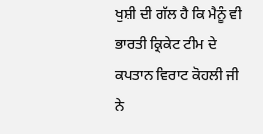ਖੁਸ਼ੀ ਦੀ ਗੱਲ ਹੈ ਕਿ ਮੈਨੂੰ ਵੀ ਭਾਰਤੀ ਕ੍ਰਿਕੇਟ ਟੀਮ ਦੇ ਕਪਤਾਨ ਵਿਰਾਟ ਕੋਹਲੀ ਜੀ ਨੇ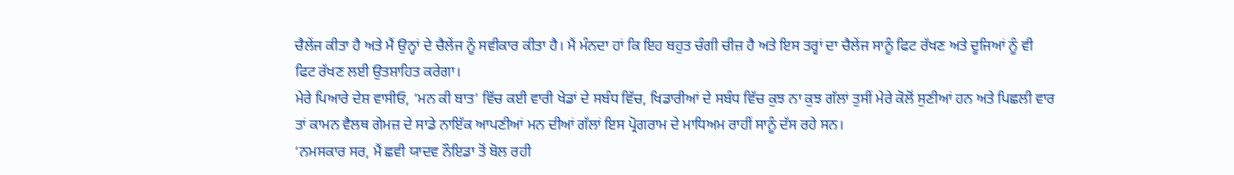ਚੈਲੇਂਜ ਕੀਤਾ ਹੈ ਅਤੇ ਮੈਂ ਉਨ੍ਹਾਂ ਦੇ ਚੈਲੇਂਜ ਨੂੰ ਸਵੀਕਾਰ ਕੀਤਾ ਹੈ। ਮੈਂ ਮੰਨਦਾ ਹਾਂ ਕਿ ਇਹ ਬਹੁਤ ਚੰਗੀ ਚੀਜ਼ ਹੈ ਅਤੇ ਇਸ ਤਰ੍ਹਾਂ ਦਾ ਚੈਲੇਂਜ ਸਾਨੂੰ ਫਿਟ ਰੱਖਣ ਅਤੇ ਦੂਜਿਆਂ ਨੂੰ ਵੀ ਫਿਟ ਰੱਖਣ ਲਈ ਉਤਸ਼ਾਹਿਤ ਕਰੇਗਾ।
ਮੇਰੇ ਪਿਆਰੇ ਦੇਸ਼ ਵਾਸੀਓ, ‘ਮਨ ਕੀ ਬਾਤ’ ਵਿੱਚ ਕਈ ਵਾਰੀ ਖੇਡਾਂ ਦੇ ਸਬੰਧ ਵਿੱਚ, ਖਿਡਾਰੀਆਂ ਦੇ ਸਬੰਧ ਵਿੱਚ ਕੁਝ ਨਾ ਕੁਝ ਗੱਲਾਂ ਤੁਸੀਂ ਮੇਰੇ ਕੋਲੋਂ ਸੁਣੀਆਂ ਹਨ ਅਤੇ ਪਿਛਲੀ ਵਾਰ ਤਾਂ ਕਾਮਨ ਵੈਲਥ ਗੇਮਜ਼ ਦੇ ਸਾਡੇ ਨਾਇੱਕ ਆਪਣੀਆਂ ਮਨ ਦੀਆਂ ਗੱਲਾਂ ਇਸ ਪ੍ਰੋਗਰਾਮ ਦੇ ਮਾਧਿਅਮ ਰਾਹੀਂ ਸਾਨੂੰ ਦੱਸ ਰਹੇ ਸਨ।
‘ਨਮਸਕਾਰ ਸਰ, ਮੈਂ ਛਵੀ ਯਾਦਵ ਨੌਇਡਾ ਤੋਂ ਬੋਲ ਰਹੀ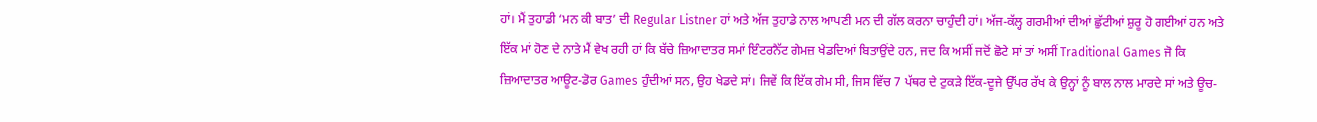ਹਾਂ। ਮੈਂ ਤੁਹਾਡੀ ‘ਮਨ ਕੀ ਬਾਤ’ ਦੀ Regular Listner ਹਾਂ ਅਤੇ ਅੱਜ ਤੁਹਾਡੇ ਨਾਲ ਆਪਣੀ ਮਨ ਦੀ ਗੱਲ ਕਰਨਾ ਚਾਹੁੰਦੀ ਹਾਂ। ਅੱਜ-ਕੱਲ੍ਹ ਗਰਮੀਆਂ ਦੀਆਂ ਛੁੱਟੀਆਂ ਸ਼ੁਰੂ ਹੋ ਗਈਆਂ ਹਨ ਅਤੇ ਇੱਕ ਮਾਂ ਹੋਣ ਦੇ ਨਾਤੇ ਮੈਂ ਵੇਖ ਰਹੀ ਹਾਂ ਕਿ ਬੱਚੇ ਜ਼ਿਆਦਾਤਰ ਸਮਾਂ ਇੰਟਰਨੈੱਟ ਗੇਮਜ਼ ਖੇਡਦਿਆਂ ਬਿਤਾਉਂਦੇ ਹਨ, ਜਦ ਕਿ ਅਸੀਂ ਜਦੋਂ ਛੋਟੇ ਸਾਂ ਤਾਂ ਅਸੀਂ Traditional Games ਜੋ ਕਿ ਜ਼ਿਆਦਾਤਰ ਆਊਟ-ਡੋਰ Games ਹੁੰਦੀਆਂ ਸਨ, ਉਹ ਖੇਡਦੇ ਸਾਂ। ਜਿਵੇਂ ਕਿ ਇੱਕ ਗੇਮ ਸੀ, ਜਿਸ ਵਿੱਚ 7 ਪੱਥਰ ਦੇ ਟੁਕੜੇ ਇੱਕ-ਦੂਜੇ ਉੱਪਰ ਰੱਖ ਕੇ ਉਨ੍ਹਾਂ ਨੂੰ ਬਾਲ ਨਾਲ ਮਾਰਦੇ ਸਾਂ ਅਤੇ ਊਚ-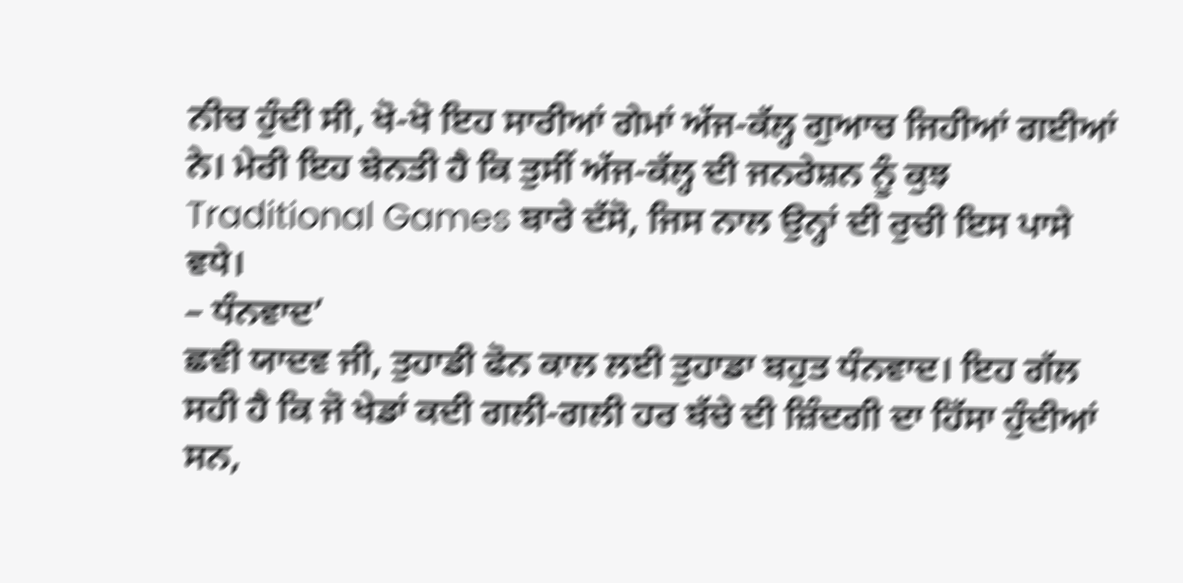ਨੀਚ ਹੁੰਦੀ ਸੀ, ਖੋ-ਖੋ ਇਹ ਸਾਰੀਆਂ ਗੇਮਾਂ ਅੱਜ-ਕੱਲ੍ਹ ਗੁਆਚ ਜਿਹੀਆਂ ਗਈਆਂ ਨੇ। ਮੇਰੀ ਇਹ ਬੇਨਤੀ ਹੈ ਕਿ ਤੁਸੀਂ ਅੱਜ-ਕੱਲ੍ਹ ਦੀ ਜਨਰੇਸ਼ਨ ਨੂੰ ਕੁਝ Traditional Games ਬਾਰੇ ਦੱਸੋ, ਜਿਸ ਨਾਲ ਉਨ੍ਹਾਂ ਦੀ ਰੁਚੀ ਇਸ ਪਾਸੇ ਵਧੇ।
– ਧੰਨਵਾਦ’
ਛਵੀ ਯਾਦਵ ਜੀ, ਤੁਹਾਡੀ ਫੋਨ ਕਾਲ ਲਈ ਤੁਹਾਡਾ ਬਹੁਤ ਧੰਨਵਾਦ। ਇਹ ਗੱਲ ਸਹੀ ਹੈ ਕਿ ਜੋ ਖੇਡਾਂ ਕਦੀ ਗਲੀ-ਗਲੀ ਹਰ ਬੱਚੇ ਦੀ ਜ਼ਿੰਦਗੀ ਦਾ ਹਿੱਸਾ ਹੁੰਦੀਆਂ ਸਨ,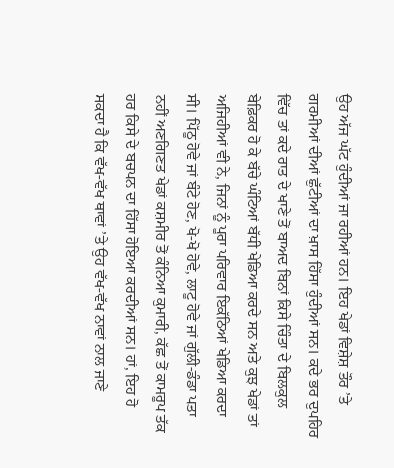ਉਹ ਅੱਜ ਘੱਟ ਹੁੰਦੀਆਂ ਜਾ ਰਹੀਆਂ ਹਨ। ਇਹ ਖੇਡਾਂ ਵਿਸ਼ੇਸ਼ ਤੌਰ ’ਤੇ ਗਰਮੀਆਂ ਦੀਆਂ ਛੁੱਟੀਆਂ ਦਾ ਖ਼ਾਸ ਹਿੱਸਾ ਹੁੰਦੀਆਂ ਸਨ। ਕਦੇ ਭਰ ਦੁਪਹਿਰ ਵਿੱਚ ਤਾਂ ਕਦੇ ਰਾਤ ਦੇ ਖਾਣੇ ਤੋਂ ਬਾਅਦ ਬਿਨਾਂ ਕਿਸੇ ਚਿੰਤਾ ਦੇ ਬਿਲਕੁਲ ਬੇਫ਼ਿਕਰ ਹੋ ਕੇ ਬੱਚੇ ਘੰਟਿਆਂ ਬੱਧੀ ਖੇਡਿਆ ਕਰਦੇ ਸਨ ਅਤੇ ਕੁਝ ਖੇਡਾਂ ਤਾਂ ਅਜਿਹੀਆਂ ਵੀ ਨੇ, ਜਿਨਾਂ ਨੂੰ ਪੂਰਾ ਪਰਿਵਾਰ ਇਕੱਠਿਆਂ ਖੇਡਿਆ ਕਰਦਾ ਸੀ। ਪਿੱਠੂ ਹੋਵੇ ਜਾਂ ਬੰਟੇ ਹੋਣ, ਖੋ-ਖੋ ਹੋਵੇ, ਲਾਟੂ ਹੋਵੇ ਜਾਂ ਗੁੱਲੀ-ਡੰਡਾ ਪਤਾ ਨਹੀਂ ਅਣਗਿਣਤ ਖੇਡਾਂ ਕਸ਼ਮੀਰ ਤੋਂ ਕੰਨਿਆ ਕੁਮਾਰੀ, ਕੱਛ ਤੋਂ ਕਾਮਰੂਪ ਤੱਕ ਹਰ ਕਿਸੇ ਦੇ ਬਚਪਨ ਦਾ ਹਿੱਸਾ ਹੋਇਆ ਕਰਦੀਆਂ ਸਨ। ਹਾਂ, ਇਹ ਹੋ ਸਕਦਾ ਹੈ ਕਿ ਵੱਖ-ਵੱਖ ਥਾਵਾਂ ’ਤੇ ਉਹ ਵੱਖ-ਵੱਖ ਨਾਵਾਂ ਨਾਲ ਜਾਣੇ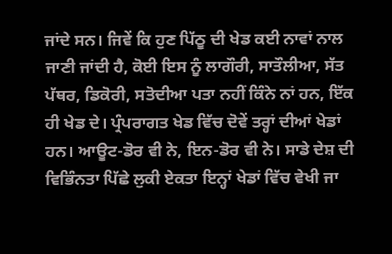ਜਾਂਦੇ ਸਨ। ਜਿਵੇਂ ਕਿ ਹੁਣ ਪਿੱਠੂ ਦੀ ਖੇਡ ਕਈ ਨਾਵਾਂ ਨਾਲ ਜਾਣੀ ਜਾਂਦੀ ਹੈ, ਕੋਈ ਇਸ ਨੂੰ ਲਾਗੌਰੀ, ਸਾਤੌਲੀਆ, ਸੱਤ ਪੱਥਰ, ਡਿਕੋਰੀ, ਸਤੋਦੀਆ ਪਤਾ ਨਹੀਂ ਕਿੰਨੇ ਨਾਂ ਹਨ, ਇੱਕ ਹੀ ਖੇਡ ਦੇ। ਪ੍ਰੰਪਰਾਗਤ ਖੇਡ ਵਿੱਚ ਦੋਵੇਂ ਤਰ੍ਹਾਂ ਦੀਆਂ ਖੇਡਾਂ ਹਨ। ਆਊਟ-ਡੋਰ ਵੀ ਨੇ, ਇਨ-ਡੋਰ ਵੀ ਨੇ। ਸਾਡੇ ਦੇਸ਼ ਦੀ ਵਿਭਿੰਨਤਾ ਪਿੱਛੇ ਲੁਕੀ ਏਕਤਾ ਇਨ੍ਹਾਂ ਖੇਡਾਂ ਵਿੱਚ ਵੇਖੀ ਜਾ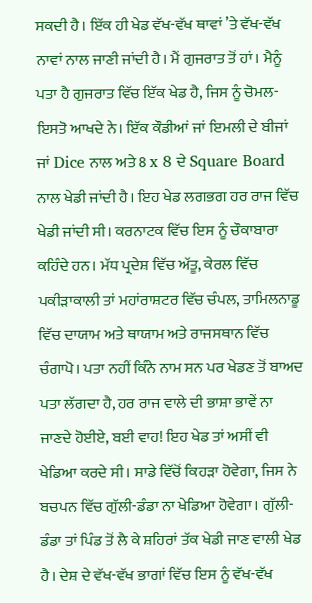ਸਕਦੀ ਹੈ। ਇੱਕ ਹੀ ਖੇਡ ਵੱਖ-ਵੱਖ ਥਾਵਾਂ ’ਤੇ ਵੱਖ-ਵੱਖ ਨਾਵਾਂ ਨਾਲ ਜਾਣੀ ਜਾਂਦੀ ਹੈ। ਮੈਂ ਗੁਜਰਾਤ ਤੋਂ ਹਾਂ। ਮੈਨੂੰ ਪਤਾ ਹੈ ਗੁਜਰਾਤ ਵਿੱਚ ਇੱਕ ਖੇਡ ਹੈ, ਜਿਸ ਨੂੰ ਚੋਮਲ-ਇਸਤੋ ਆਖਦੇ ਨੇ। ਇੱਕ ਕੌਡੀਆਂ ਜਾਂ ਇਮਲੀ ਦੇ ਬੀਜਾਂ ਜਾਂ Dice ਨਾਲ ਅਤੇ 8 x 8 ਦੇ Square Board ਨਾਲ ਖੇਡੀ ਜਾਂਦੀ ਹੈ। ਇਹ ਖੇਡ ਲਗਭਗ ਹਰ ਰਾਜ ਵਿੱਚ ਖੇਡੀ ਜਾਂਦੀ ਸੀ। ਕਰਨਾਟਕ ਵਿੱਚ ਇਸ ਨੂੰ ਚੌਕਾਬਾਰਾ ਕਹਿੰਦੇ ਹਨ। ਮੱਧ ਪ੍ਰਦੇਸ਼ ਵਿੱਚ ਅੱਤੂ, ਕੇਰਲ ਵਿੱਚ ਪਕੀੜਾਕਾਲੀ ਤਾਂ ਮਹਾਂਰਾਸ਼ਟਰ ਵਿੱਚ ਚੰਪਲ, ਤਾਮਿਲਨਾਡੂ ਵਿੱਚ ਦਾਯਾਮ ਅਤੇ ਥਾਯਾਮ ਅਤੇ ਰਾਜਸਥਾਨ ਵਿੱਚ ਚੰਗਾਪੋ। ਪਤਾ ਨਹੀਂ ਕਿੰਨੇ ਨਾਮ ਸਨ ਪਰ ਖੇਡਣ ਤੋਂ ਬਾਅਦ ਪਤਾ ਲੱਗਦਾ ਹੈ, ਹਰ ਰਾਜ ਵਾਲੇ ਦੀ ਭਾਸ਼ਾ ਭਾਵੇਂ ਨਾ ਜਾਣਦੇ ਹੋਈਏ, ਬਈ ਵਾਹ! ਇਹ ਖੇਡ ਤਾਂ ਅਸੀਂ ਵੀ ਖੇਡਿਆ ਕਰਦੇ ਸੀ। ਸਾਡੇ ਵਿੱਚੋਂ ਕਿਹੜਾ ਹੋਵੇਗਾ, ਜਿਸ ਨੇ ਬਚਪਨ ਵਿੱਚ ਗੁੱਲੀ-ਡੰਡਾ ਨਾ ਖੇਡਿਆ ਹੋਵੇਗਾ। ਗੁੱਲੀ-ਡੰਡਾ ਤਾਂ ਪਿੰਡ ਤੋਂ ਲੈ ਕੇ ਸ਼ਹਿਰਾਂ ਤੱਕ ਖੇਡੀ ਜਾਣ ਵਾਲੀ ਖੇਡ ਹੈ। ਦੇਸ਼ ਦੇ ਵੱਖ-ਵੱਖ ਭਾਗਾਂ ਵਿੱਚ ਇਸ ਨੂੰ ਵੱਖ-ਵੱਖ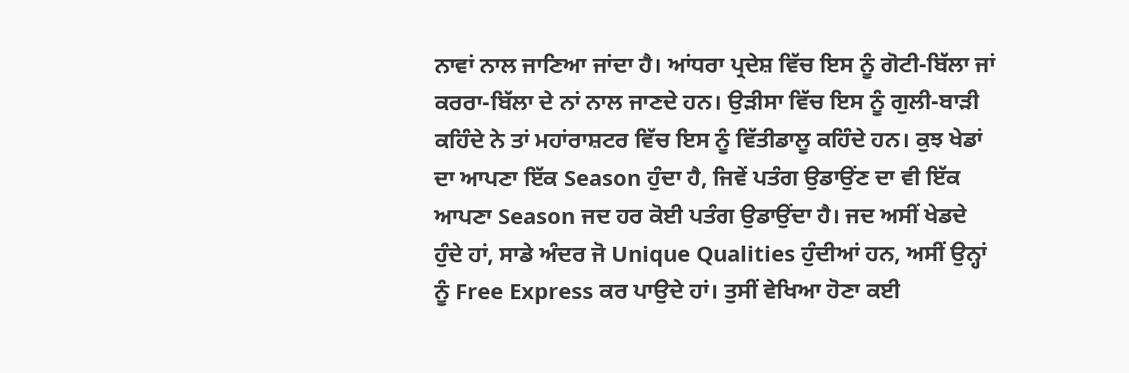ਨਾਵਾਂ ਨਾਲ ਜਾਣਿਆ ਜਾਂਦਾ ਹੈ। ਆਂਧਰਾ ਪ੍ਰਦੇਸ਼ ਵਿੱਚ ਇਸ ਨੂੰ ਗੋਟੀ-ਬਿੱਲਾ ਜਾਂ ਕਰਰਾ-ਬਿੱਲਾ ਦੇ ਨਾਂ ਨਾਲ ਜਾਣਦੇ ਹਨ। ਉੜੀਸਾ ਵਿੱਚ ਇਸ ਨੂੰ ਗੁਲੀ-ਬਾੜੀ ਕਹਿੰਦੇ ਨੇ ਤਾਂ ਮਹਾਂਰਾਸ਼ਟਰ ਵਿੱਚ ਇਸ ਨੂੰ ਵਿੱਤੀਡਾਲੂ ਕਹਿੰਦੇ ਹਨ। ਕੁਝ ਖੇਡਾਂ ਦਾ ਆਪਣਾ ਇੱਕ Season ਹੁੰਦਾ ਹੈ, ਜਿਵੇਂ ਪਤੰਗ ਉਡਾਉਂਣ ਦਾ ਵੀ ਇੱਕ ਆਪਣਾ Season ਜਦ ਹਰ ਕੋਈ ਪਤੰਗ ਉਡਾਉਂਦਾ ਹੈ। ਜਦ ਅਸੀਂ ਖੇਡਦੇ ਹੁੰਦੇ ਹਾਂ, ਸਾਡੇ ਅੰਦਰ ਜੋ Unique Qualities ਹੁੰਦੀਆਂ ਹਨ, ਅਸੀਂ ਉਨ੍ਹਾਂ ਨੂੰ Free Express ਕਰ ਪਾਉਦੇ ਹਾਂ। ਤੁਸੀਂ ਵੇਖਿਆ ਹੋਣਾ ਕਈ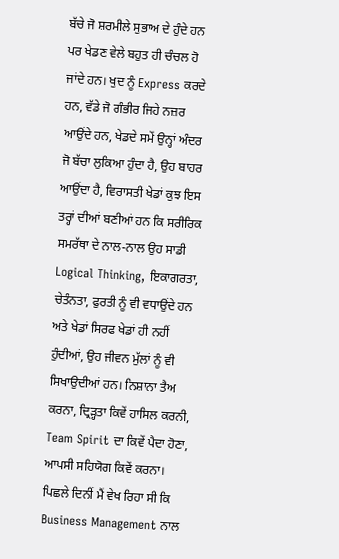ਬੱਚੇ ਜੋ ਸ਼ਰਮੀਲੇ ਸੁਭਾਅ ਦੇ ਹੁੰਦੇ ਹਨ ਪਰ ਖੇਡਣ ਵੇਲੇ ਬਹੁਤ ਹੀ ਚੰਚਲ ਹੋ ਜਾਂਦੇ ਹਨ। ਖੁਦ ਨੂੰ Express ਕਰਦੇ ਹਨ, ਵੱਡੇ ਜੋ ਗੰਭੀਰ ਜਿਹੇ ਨਜ਼ਰ ਆਉਂਦੇ ਹਨ, ਖੇਡਦੇ ਸਮੇਂ ਉਨ੍ਹਾਂ ਅੰਦਰ ਜੋ ਬੱਚਾ ਲੁਕਿਆ ਹੁੰਦਾ ਹੈ, ਉਹ ਬਾਹਰ ਆਉਂਦਾ ਹੈ, ਵਿਰਾਸਤੀ ਖੇਡਾਂ ਕੁਝ ਇਸ ਤਰ੍ਹਾਂ ਦੀਆਂ ਬਣੀਆਂ ਹਨ ਕਿ ਸਰੀਰਿਕ ਸਮਰੱਥਾ ਦੇ ਨਾਲ-ਨਾਲ ਉਹ ਸਾਡੀ Logical Thinking, ਇਕਾਗਰਤਾ, ਚੇਤੰਨਤਾ, ਫੁਰਤੀ ਨੂੰ ਵੀ ਵਧਾਉਂਦੇ ਹਨ ਅਤੇ ਖੇਡਾਂ ਸਿਰਫ ਖੇਡਾਂ ਹੀ ਨਹੀਂ ਹੁੰਦੀਆਂ, ਉਹ ਜੀਵਨ ਮੁੱਲਾਂ ਨੂੰ ਵੀ ਸਿਖਾਉਦੀਆਂ ਹਨ। ਨਿਸ਼ਾਨਾ ਤੈਅ ਕਰਨਾ, ਦ੍ਰਿੜ੍ਹਤਾ ਕਿਵੇਂ ਹਾਸਿਲ ਕਰਨੀ, Team Spirit ਦਾ ਕਿਵੇਂ ਪੈਦਾ ਹੋਣਾ, ਆਪਸੀ ਸਹਿਯੋਗ ਕਿਵੇਂ ਕਰਨਾ। ਪਿਛਲੇ ਦਿਨੀਂ ਮੈਂ ਵੇਖ ਰਿਹਾ ਸੀ ਕਿ Business Management ਨਾਲ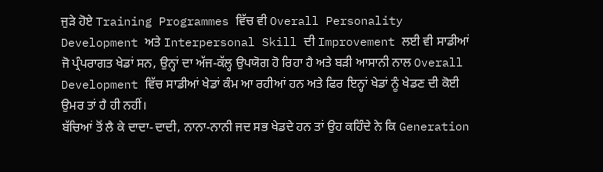ਜੁੜੇ ਹੋਏ Training Programmes ਵਿੱਚ ਵੀ Overall Personality Development ਅਤੇ Interpersonal Skill ਦੀ Improvement ਲਈ ਵੀ ਸਾਡੀਆਂ ਜੋ ਪ੍ਰੰਪਰਾਗਤ ਖੇਡਾਂ ਸਨ, ਉਨ੍ਹਾਂ ਦਾ ਅੱਜ-ਕੱਲ੍ਹ ਉਪਯੋਗ ਹੋ ਰਿਹਾ ਹੈ ਅਤੇ ਬੜੀ ਆਸਾਨੀ ਨਾਲ Overall Development ਵਿੱਚ ਸਾਡੀਆਂ ਖੇਡਾਂ ਕੰਮ ਆ ਰਹੀਆਂ ਹਨ ਅਤੇ ਫਿਰ ਇਨ੍ਹਾਂ ਖੇਡਾਂ ਨੂੰ ਖੇਡਣ ਦੀ ਕੋਈ ਉਮਰ ਤਾਂ ਹੈ ਹੀ ਨਹੀਂ।
ਬੱਚਿਆਂ ਤੋਂ ਲੈ ਕੇ ਦਾਦਾ-ਦਾਦੀ, ਨਾਨਾ-ਨਾਨੀ ਜਦ ਸਭ ਖੇਡਦੇ ਹਨ ਤਾਂ ਉਹ ਕਹਿੰਦੇ ਨੇ ਕਿ Generation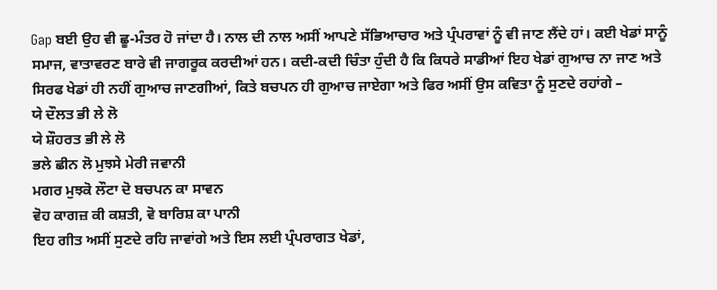Gap ਬਈ ਉਹ ਵੀ ਛੂ-ਮੰਤਰ ਹੋ ਜਾਂਦਾ ਹੈ। ਨਾਲ ਦੀ ਨਾਲ ਅਸੀਂ ਆਪਣੇ ਸੱਭਿਆਚਾਰ ਅਤੇ ਪ੍ਰੰਪਰਾਵਾਂ ਨੂੰ ਵੀ ਜਾਣ ਲੈਂਦੇ ਹਾਂ। ਕਈ ਖੇਡਾਂ ਸਾਨੂੰ ਸਮਾਜ, ਵਾਤਾਵਰਣ ਬਾਰੇ ਵੀ ਜਾਗਰੂਕ ਕਰਦੀਆਂ ਹਨ। ਕਦੀ-ਕਦੀ ਚਿੰਤਾ ਹੁੰਦੀ ਹੈ ਕਿ ਕਿਧਰੇ ਸਾਡੀਆਂ ਇਹ ਖੇਡਾਂ ਗੁਆਚ ਨਾ ਜਾਣ ਅਤੇ ਸਿਰਫ ਖੇਡਾਂ ਹੀ ਨਹੀਂ ਗੁਆਚ ਜਾਣਗੀਆਂ, ਕਿਤੇ ਬਚਪਨ ਹੀ ਗੁਆਚ ਜਾਏਗਾ ਅਤੇ ਫਿਰ ਅਸੀਂ ਉਸ ਕਵਿਤਾ ਨੂੰ ਸੁਣਦੇ ਰਹਾਂਗੇ –
ਯੇ ਦੌਲਤ ਭੀ ਲੇ ਲੋ
ਯੇ ਸ਼ੌਹਰਤ ਭੀ ਲੇ ਲੋ
ਭਲੇ ਛੀਨ ਲੋ ਮੁਝਸੇ ਮੇਰੀ ਜਵਾਨੀ
ਮਗਰ ਮੁਝਕੋ ਲੌਟਾ ਦੋ ਬਚਪਨ ਕਾ ਸਾਵਨ
ਵੋਹ ਕਾਗਜ਼ ਕੀ ਕਸ਼ਤੀ, ਵੋ ਬਾਰਿਸ਼ ਕਾ ਪਾਨੀ
ਇਹ ਗੀਤ ਅਸੀਂ ਸੁਣਦੇ ਰਹਿ ਜਾਵਾਂਗੇ ਅਤੇ ਇਸ ਲਈ ਪ੍ਰੰਪਰਾਗਤ ਖੇਡਾਂ,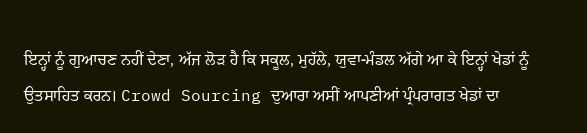ਇਨ੍ਹਾਂ ਨੂੰ ਗੁਆਚਣ ਨਹੀਂ ਦੇਣਾ, ਅੱਜ ਲੋੜ ਹੈ ਕਿ ਸਕੂਲ, ਮੁਹੱਲੇ, ਯੁਵਾ-ਮੰਡਲ ਅੱਗੇ ਆ ਕੇ ਇਨ੍ਹਾਂ ਖੇਡਾਂ ਨੂੰ ਉਤਸਾਹਿਤ ਕਰਨ। Crowd Sourcing ਦੁਆਰਾ ਅਸੀਂ ਆਪਣੀਆਂ ਪ੍ਰੰਪਰਾਗਤ ਖੇਡਾਂ ਦਾ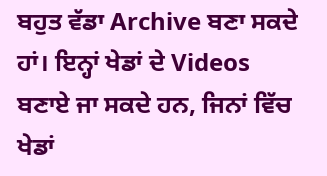ਬਹੁਤ ਵੱਡਾ Archive ਬਣਾ ਸਕਦੇ ਹਾਂ। ਇਨ੍ਹਾਂ ਖੇਡਾਂ ਦੇ Videos ਬਣਾਏ ਜਾ ਸਕਦੇ ਹਨ, ਜਿਨਾਂ ਵਿੱਚ ਖੇਡਾਂ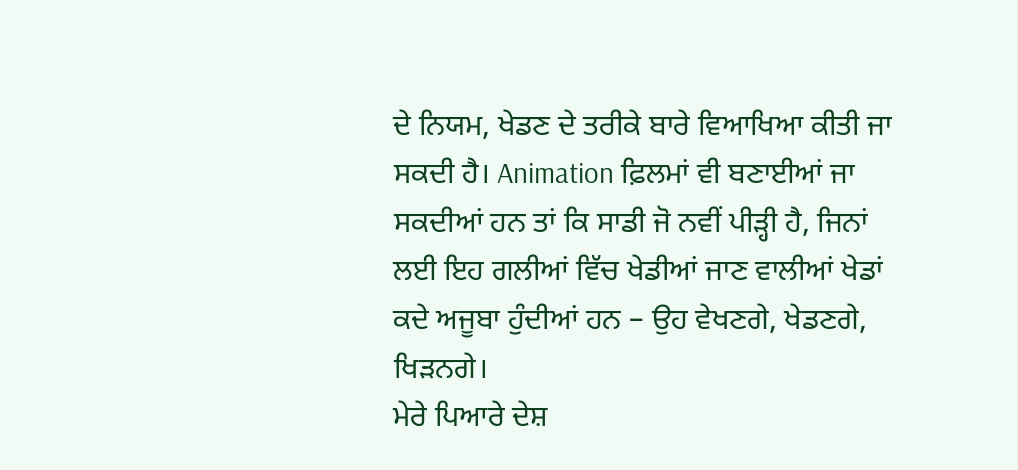ਦੇ ਨਿਯਮ, ਖੇਡਣ ਦੇ ਤਰੀਕੇ ਬਾਰੇ ਵਿਆਖਿਆ ਕੀਤੀ ਜਾ ਸਕਦੀ ਹੈ। Animation ਫ਼ਿਲਮਾਂ ਵੀ ਬਣਾਈਆਂ ਜਾ ਸਕਦੀਆਂ ਹਨ ਤਾਂ ਕਿ ਸਾਡੀ ਜੋ ਨਵੀਂ ਪੀੜ੍ਹੀ ਹੈ, ਜਿਨਾਂ ਲਈ ਇਹ ਗਲੀਆਂ ਵਿੱਚ ਖੇਡੀਆਂ ਜਾਣ ਵਾਲੀਆਂ ਖੇਡਾਂ ਕਦੇ ਅਜੂਬਾ ਹੁੰਦੀਆਂ ਹਨ – ਉਹ ਵੇਖਣਗੇ, ਖੇਡਣਗੇ, ਖਿੜਨਗੇ।
ਮੇਰੇ ਪਿਆਰੇ ਦੇਸ਼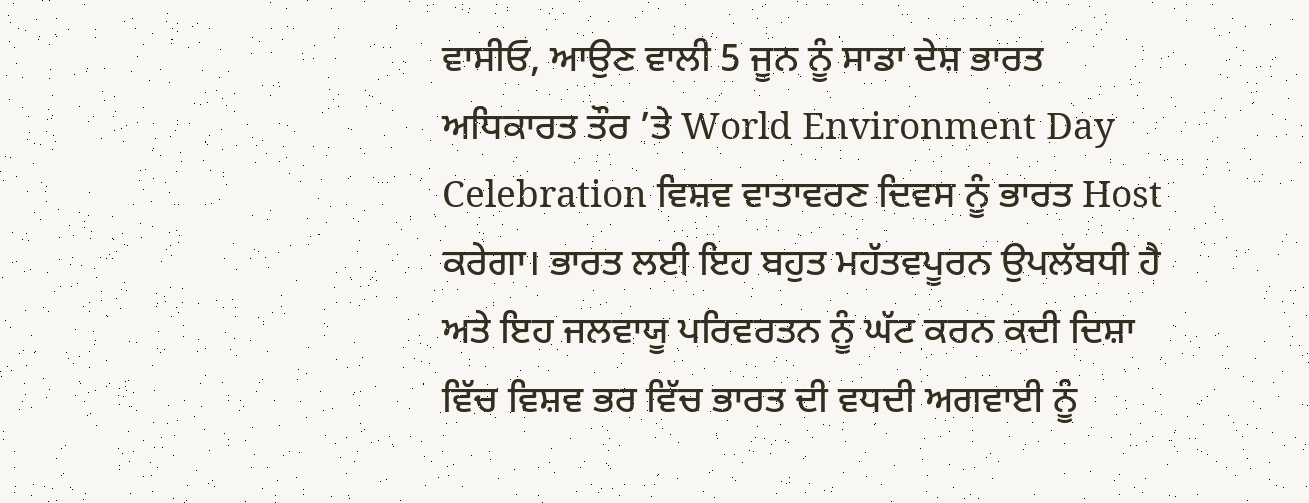ਵਾਸੀਓ, ਆਉਣ ਵਾਲੀ 5 ਜੂਨ ਨੂੰ ਸਾਡਾ ਦੇਸ਼ ਭਾਰਤ ਅਧਿਕਾਰਤ ਤੌਰ ’ਤੇ World Environment Day Celebration ਵਿਸ਼ਵ ਵਾਤਾਵਰਣ ਦਿਵਸ ਨੂੰ ਭਾਰਤ Host ਕਰੇਗਾ। ਭਾਰਤ ਲਈ ਇਹ ਬਹੁਤ ਮਹੱਤਵਪੂਰਨ ਉਪਲੱਬਧੀ ਹੈ ਅਤੇ ਇਹ ਜਲਵਾਯੂ ਪਰਿਵਰਤਨ ਨੂੰ ਘੱਟ ਕਰਨ ਕਦੀ ਦਿਸ਼ਾ ਵਿੱਚ ਵਿਸ਼ਵ ਭਰ ਵਿੱਚ ਭਾਰਤ ਦੀ ਵਧਦੀ ਅਗਵਾਈ ਨੂੰ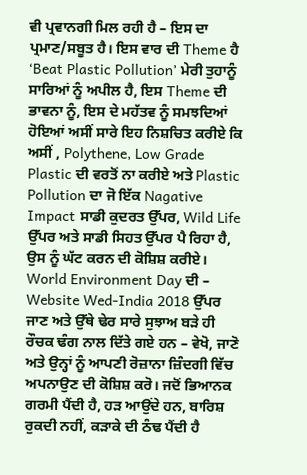ਵੀ ਪ੍ਰਵਾਨਗੀ ਮਿਲ ਰਹੀ ਹੈ – ਇਸ ਦਾ ਪ੍ਰਮਾਣ/ਸਬੂਤ ਹੈ। ਇਸ ਵਾਰ ਦੀ Theme ਹੈ ‘Beat Plastic Pollution’ ਮੇਰੀ ਤੁਹਾਨੂੰ ਸਾਰਿਆਂ ਨੂੰ ਅਪੀਲ ਹੈ, ਇਸ Theme ਦੀ ਭਾਵਨਾ ਨੂੰ, ਇਸ ਦੇ ਮਹੱਤਵ ਨੂੰ ਸਮਝਦਿਆਂ ਹੋਇਆਂ ਅਸੀਂ ਸਾਰੇ ਇਹ ਨਿਸ਼ਚਿਤ ਕਰੀਏ ਕਿ ਅਸੀਂ , Polythene, Low Grade Plastic ਦੀ ਵਰਤੋਂ ਨਾ ਕਰੀਏ ਅਤੇ Plastic Pollution ਦਾ ਜੋ ਇੱਕ Nagative Impact ਸਾਡੀ ਕੁਦਰਤ ਉੱਪਰ, Wild Life ਉੱਪਰ ਅਤੇ ਸਾਡੀ ਸਿਹਤ ਉੱਪਰ ਪੈ ਰਿਹਾ ਹੈ, ਉਸ ਨੂੰ ਘੱਟ ਕਰਨ ਦੀ ਕੋਸ਼ਿਸ਼ ਕਰੀਏ। World Environment Day ਦੀ – Website Wed-India 2018 ਉੱਪਰ ਜਾਣ ਅਤੇ ਉੱਥੇ ਢੇਰ ਸਾਰੇ ਸੁਝਾਅ ਬੜੇ ਹੀ ਰੌਚਕ ਢੰਗ ਨਾਲ ਦਿੱਤੇ ਗਏ ਹਨ – ਵੇਖੋ, ਜਾਣੋ ਅਤੇ ਉਨ੍ਹਾਂ ਨੂੰ ਆਪਣੀ ਰੋਜ਼ਾਨਾ ਜ਼ਿੰਦਗੀ ਵਿੱਚ ਅਪਨਾਉਣ ਦੀ ਕੋਸ਼ਿਸ਼ ਕਰੋ। ਜਦੋਂ ਭਿਆਨਕ ਗਰਮੀ ਪੈਂਦੀ ਹੈ, ਹੜ ਆਉਂਦੇ ਹਨ, ਬਾਰਿਸ਼ ਰੁਕਦੀ ਨਹੀਂ, ਕੜਾਕੇ ਦੀ ਠੰਢ ਪੈਂਦੀ ਹੈ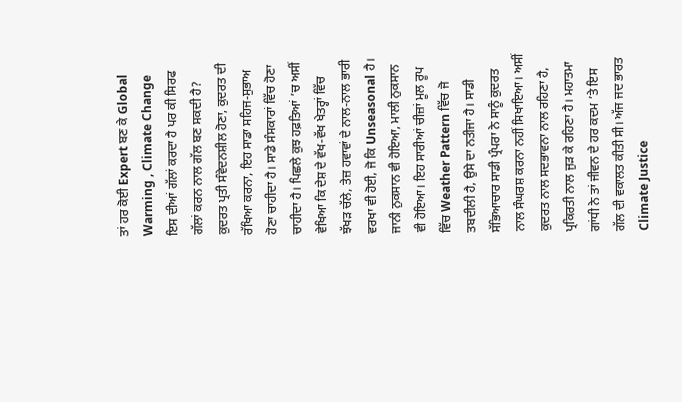ਤਾਂ ਹਰ ਕੋਈ Expert ਬਣ ਕੇ Global Warming , Climate Change ਇਸ ਦੀਆਂ ਗੱਲਾਂ ਕਰਦਾ ਹੈ ਪਰ ਕੀ ਸਿਰਫ ਗੱਲਾਂ ਕਰਨ ਨਾਲ ਗੱਲ ਬਣ ਸਕਦੀ ਹੈ? ਕੁਦਰਤ ਪ੍ਰਤੀ ਸੰਵੇਦਨਸ਼ੀਲ ਹੋਣਾ, ਕੁਦਰਤ ਦੀ ਰੱਖਿਆ ਕਰਨਾ, ਇਹ ਸਾਡਾ ਸਹਿਜ-ਸੁਭਾਅ ਹੋਣਾ ਚਾਹੀਦਾ ਹੈ। ਸਾਡੇ ਸੰਸਕਾਰਾਂ ਵਿੱਚ ਹੋਣਾ ਚਾਹੀਦਾ ਹੈ। ਪਿਛਲੇ ਕੁਝ ਹਫ਼ਤਿਆਂ ’ਚ ਅਸੀਂ ਵੇਖਿਆ ਕਿ ਦੇਸ਼ ਦੇ ਵੱਖ-ਵੱਖ ਖੇਤਰ੍ਹਾਂ ਵਿੱਚ ਝੱਖੜ ਚੱਲੇ, ਤੇਜ਼ ਹਵਾਵਾਂ ਦੇ ਨਾਲ-ਨਾਲ ਭਾਰੀ ਵਰਖਾ ਵੀ ਹੋਈ, ਜੋ ਕਿ Unseasonal ਹੈ। ਜਾਨੀ ਨੁਕਸਾਨ ਵੀ ਹੋਇਆ, ਮਾਲੀ ਨੁਕਸਾਨ ਵੀ ਹੋਇਆ। ਇਹ ਸਾਰੀਆਂ ਚੀਜ਼ਾਂ ਮੂਲ ਰੂਪ ਵਿੱਚ Weather Pattern ਵਿੱਚ ਜੋ ਤਬਦੀਲੀ ਹੈ, ਉਸੇ ਦਾ ਨਤੀਜਾ ਹੈ। ਸਾਡੀ ਸੱਭਿਆਚਾਰ ਸਾਡੀ ਪ੍ਰੰਪਰਾ ਨੇ ਸਾਨੂੰ ਕੁਦਰਤ ਨਾਲ ਸੰਘਰਸ਼ ਕਰਨਾ ਨਹੀਂ ਸਿਖਾਇਆ। ਅਸੀਂ ਕੁਦਰਤ ਨਾਲ ਸਦਭਾਵਨਾ ਨਾਲ ਰਹਿਣਾ ਹੈ, ਪ੍ਰਕਿਰਤੀ ਨਾਲ ਜੁੜ ਕੇ ਰਹਿਣਾ ਹੈ। ਮਹਾਤਮਾ ਗਾਂਧੀ ਨੇ ਤਾਂ ਜੀਵਨ ਦੇ ਹਰ ਕਦਮ ’ਤੇ ਇਸ ਗੱਲ ਦੀ ਵਕਾਲਤ ਕੀਤੀ ਸੀ। ਅੱਜ ਜਦ ਭਾਰਤ Climate Justice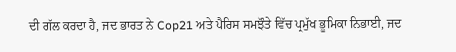ਦੀ ਗੱਲ ਕਰਦਾ ਹੈ, ਜਦ ਭਾਰਤ ਨੇ Cop21 ਅਤੇ ਪੈਰਿਸ ਸਮਝੌਤੇ ਵਿੱਚ ਪ੍ਰਮੁੱਖ ਭੂਮਿਕਾ ਨਿਭਾਈ, ਜਦ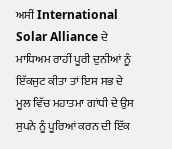ਅਸੀਂ International Solar Alliance ਦੇ ਮਾਧਿਅਮ ਰਾਹੀਂ ਪੂਰੀ ਦੁਨੀਆਂ ਨੂੰ ਇੱਕਜੁਟ ਕੀਤਾ ਤਾਂ ਇਸ ਸਭ ਦੇ ਮੂਲ ਵਿੱਚ ਮਹਾਤਮਾ ਗਾਂਧੀ ਦੇ ਉਸ ਸੁਪਨੇ ਨੂੰ ਪੂਰਿਆਂ ਕਰਨ ਦੀ ਇੱਕ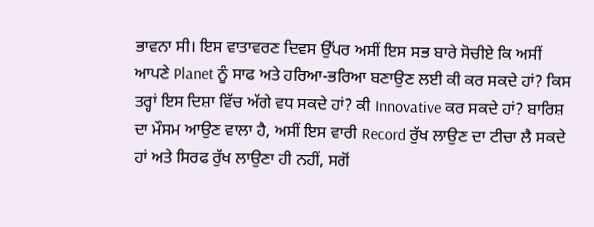ਭਾਵਨਾ ਸੀ। ਇਸ ਵਾਤਾਵਰਣ ਦਿਵਸ ਉੱਪਰ ਅਸੀਂ ਇਸ ਸਭ ਬਾਰੇ ਸੋਚੀਏ ਕਿ ਅਸੀਂ ਆਪਣੇ Planet ਨੂੰ ਸਾਫ ਅਤੇ ਹਰਿਆ-ਭਰਿਆ ਬਣਾਉਣ ਲਈ ਕੀ ਕਰ ਸਕਦੇ ਹਾਂ? ਕਿਸ ਤਰ੍ਹਾਂ ਇਸ ਦਿਸ਼ਾ ਵਿੱਚ ਅੱਗੇ ਵਧ ਸਕਦੇ ਹਾਂ? ਕੀ Innovative ਕਰ ਸਕਦੇ ਹਾਂ? ਬਾਰਿਸ਼ ਦਾ ਮੌਸਮ ਆਉਣ ਵਾਲਾ ਹੈ, ਅਸੀਂ ਇਸ ਵਾਰੀ Record ਰੁੱਖ ਲਾਉਣ ਦਾ ਟੀਚਾ ਲੈ ਸਕਦੇ ਹਾਂ ਅਤੇ ਸਿਰਫ ਰੁੱਖ ਲਾਉਣਾ ਹੀ ਨਹੀਂ, ਸਗੋਂ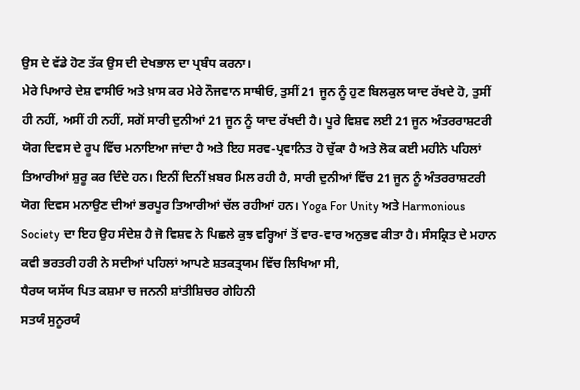ਉਸ ਦੇ ਵੱਡੇ ਹੋਣ ਤੱਕ ਉਸ ਦੀ ਦੇਖਭਾਲ ਦਾ ਪ੍ਰਬੰਧ ਕਰਨਾ।
ਮੇਰੇ ਪਿਆਰੇ ਦੇਸ਼ ਵਾਸੀਓ ਅਤੇ ਖ਼ਾਸ ਕਰ ਮੇਰੇ ਨੌਜਵਾਨ ਸਾਥੀਓ, ਤੁਸੀਂ 21 ਜੂਨ ਨੂੰ ਹੁਣ ਬਿਲਕੁਲ ਯਾਦ ਰੱਖਦੇ ਹੋ, ਤੁਸੀਂ ਹੀ ਨਹੀਂ, ਅਸੀਂ ਹੀ ਨਹੀਂ, ਸਗੋਂ ਸਾਰੀ ਦੁਨੀਆਂ 21 ਜੂਨ ਨੂੰ ਯਾਦ ਰੱਖਦੀ ਹੈ। ਪੂਰੇ ਵਿਸ਼ਵ ਲਈ 21 ਜੂਨ ਅੰਤਰਰਾਸ਼ਟਰੀ ਯੋਗ ਦਿਵਸ ਦੇ ਰੂਪ ਵਿੱਚ ਮਨਾਇਆ ਜਾਂਦਾ ਹੈ ਅਤੇ ਇਹ ਸਰਵ-ਪ੍ਰਵਾਨਿਤ ਹੋ ਚੁੱਕਾ ਹੈ ਅਤੇ ਲੋਕ ਕਈ ਮਹੀਨੇ ਪਹਿਲਾਂ ਤਿਆਰੀਆਂ ਸ਼ੁਰੂ ਕਰ ਦਿੰਦੇ ਹਨ। ਇਨੀਂ ਦਿਨੀਂ ਖ਼ਬਰ ਮਿਲ ਰਹੀ ਹੈ, ਸਾਰੀ ਦੁਨੀਆਂ ਵਿੱਚ 21 ਜੂਨ ਨੂੰ ਅੰਤਰਰਾਸ਼ਟਰੀ ਯੋਗ ਦਿਵਸ ਮਨਾਉਣ ਦੀਆਂ ਭਰਪੂਰ ਤਿਆਰੀਆਂ ਚੱਲ ਰਹੀਆਂ ਹਨ। Yoga For Unity ਅਤੇ Harmonious Society ਦਾ ਇਹ ਉਹ ਸੰਦੇਸ਼ ਹੈ ਜੋ ਵਿਸ਼ਵ ਨੇ ਪਿਛਲੇ ਕੁਝ ਵਰ੍ਹਿਆਂ ਤੋਂ ਵਾਰ-ਵਾਰ ਅਨੁਭਵ ਕੀਤਾ ਹੈ। ਸੰਸਕ੍ਰਿਤ ਦੇ ਮਹਾਨ ਕਵੀ ਭਰਤਰੀ ਹਰੀ ਨੇ ਸਦੀਆਂ ਪਹਿਲਾਂ ਆਪਣੇ ਸ਼ਤਕਤ੍ਰਯਮ ਵਿੱਚ ਲਿਖਿਆ ਸੀ,
ਧੈਰਯ ਯਸੱਯ ਪਿਤ ਕਸ਼ਮਾ ਚ ਜਨਨੀ ਸ਼ਾਂਤੀਸ਼ਿਚਰ ਗੇਹਿਨੀ
ਸਤਯੰ ਸੁਨੂਰਯੰ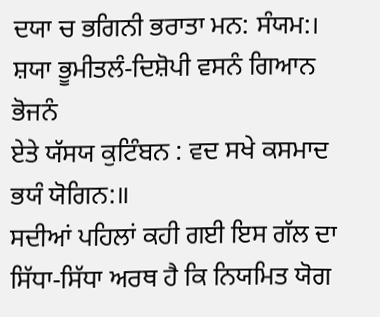ਦਯਾ ਚ ਭਗਿਨੀ ਭਰਾਤਾ ਮਨ: ਸੰਯਮ:।
ਸ਼ਯਾ ਭੂਮੀਤਲੰ-ਦਿਸ਼ੋਪੀ ਵਸਨੰ ਗਿਆਨ ਭੋਜਨੰ
ਏਤੇ ਯੱਸਯ ਕੁਟਿੰਬਨ : ਵਦ ਸਖੇ ਕਸਮਾਦ ਭਯੰ ਯੋਗਿਨ:॥
ਸਦੀਆਂ ਪਹਿਲਾਂ ਕਹੀ ਗਈ ਇਸ ਗੱਲ ਦਾ ਸਿੱਧਾ-ਸਿੱਧਾ ਅਰਥ ਹੈ ਕਿ ਨਿਯਮਿਤ ਯੋਗ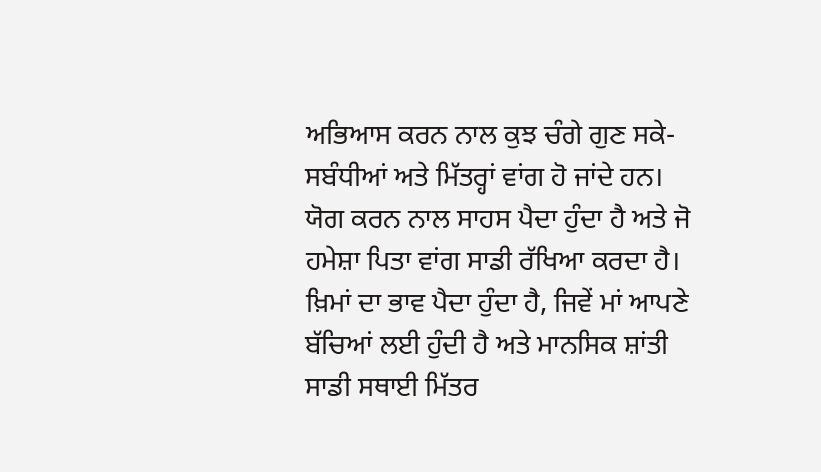ਅਭਿਆਸ ਕਰਨ ਨਾਲ ਕੁਝ ਚੰਗੇ ਗੁਣ ਸਕੇ-ਸਬੰਧੀਆਂ ਅਤੇ ਮਿੱਤਰ੍ਹਾਂ ਵਾਂਗ ਹੋ ਜਾਂਦੇ ਹਨ। ਯੋਗ ਕਰਨ ਨਾਲ ਸਾਹਸ ਪੈਦਾ ਹੁੰਦਾ ਹੈ ਅਤੇ ਜੋ ਹਮੇਸ਼ਾ ਪਿਤਾ ਵਾਂਗ ਸਾਡੀ ਰੱਖਿਆ ਕਰਦਾ ਹੈ। ਖ਼ਿਮਾਂ ਦਾ ਭਾਵ ਪੈਦਾ ਹੁੰਦਾ ਹੈ, ਜਿਵੇਂ ਮਾਂ ਆਪਣੇ ਬੱਚਿਆਂ ਲਈ ਹੁੰਦੀ ਹੈ ਅਤੇ ਮਾਨਸਿਕ ਸ਼ਾਂਤੀ ਸਾਡੀ ਸਥਾਈ ਮਿੱਤਰ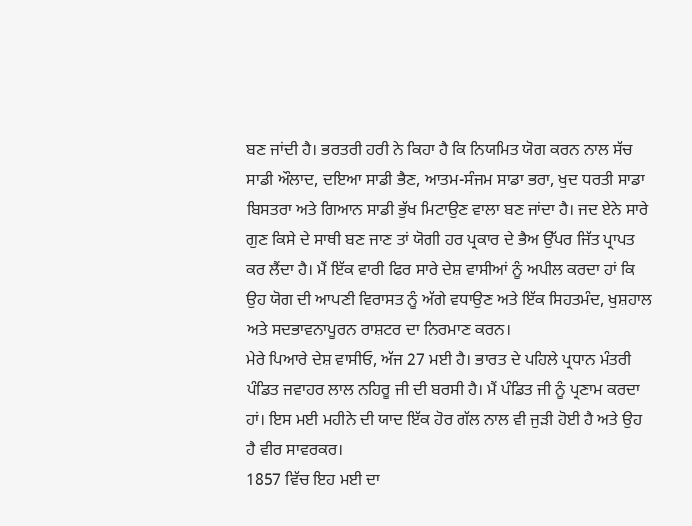ਬਣ ਜਾਂਦੀ ਹੈ। ਭਰਤਰੀ ਹਰੀ ਨੇ ਕਿਹਾ ਹੈ ਕਿ ਨਿਯਮਿਤ ਯੋਗ ਕਰਨ ਨਾਲ ਸੱਚ ਸਾਡੀ ਔਲਾਦ, ਦਇਆ ਸਾਡੀ ਭੈਣ, ਆਤਮ-ਸੰਜਮ ਸਾਡਾ ਭਰਾ, ਖੁਦ ਧਰਤੀ ਸਾਡਾ ਬਿਸਤਰਾ ਅਤੇ ਗਿਆਨ ਸਾਡੀ ਭੁੱਖ ਮਿਟਾਉਣ ਵਾਲਾ ਬਣ ਜਾਂਦਾ ਹੈ। ਜਦ ਏਨੇ ਸਾਰੇ ਗੁਣ ਕਿਸੇ ਦੇ ਸਾਥੀ ਬਣ ਜਾਣ ਤਾਂ ਯੋਗੀ ਹਰ ਪ੍ਰਕਾਰ ਦੇ ਭੈਅ ਉੱਪਰ ਜਿੱਤ ਪ੍ਰਾਪਤ ਕਰ ਲੈਂਦਾ ਹੈ। ਮੈਂ ਇੱਕ ਵਾਰੀ ਫਿਰ ਸਾਰੇ ਦੇਸ਼ ਵਾਸੀਆਂ ਨੂੰ ਅਪੀਲ ਕਰਦਾ ਹਾਂ ਕਿ ਉਹ ਯੋਗ ਦੀ ਆਪਣੀ ਵਿਰਾਸਤ ਨੂੰ ਅੱਗੇ ਵਧਾਉਣ ਅਤੇ ਇੱਕ ਸਿਹਤਮੰਦ, ਖੁਸ਼ਹਾਲ ਅਤੇ ਸਦਭਾਵਨਾਪੂਰਨ ਰਾਸ਼ਟਰ ਦਾ ਨਿਰਮਾਣ ਕਰਨ।
ਮੇਰੇ ਪਿਆਰੇ ਦੇਸ਼ ਵਾਸੀਓ, ਅੱਜ 27 ਮਈ ਹੈ। ਭਾਰਤ ਦੇ ਪਹਿਲੇ ਪ੍ਰਧਾਨ ਮੰਤਰੀ ਪੰਡਿਤ ਜਵਾਹਰ ਲਾਲ ਨਹਿਰੂ ਜੀ ਦੀ ਬਰਸੀ ਹੈ। ਮੈਂ ਪੰਡਿਤ ਜੀ ਨੂੰ ਪ੍ਰਣਾਮ ਕਰਦਾ ਹਾਂ। ਇਸ ਮਈ ਮਹੀਨੇ ਦੀ ਯਾਦ ਇੱਕ ਹੋਰ ਗੱਲ ਨਾਲ ਵੀ ਜੁੜੀ ਹੋਈ ਹੈ ਅਤੇ ਉਹ ਹੈ ਵੀਰ ਸਾਵਰਕਰ।
1857 ਵਿੱਚ ਇਹ ਮਈ ਦਾ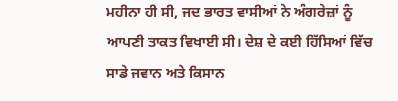ਮਹੀਨਾ ਹੀ ਸੀ, ਜਦ ਭਾਰਤ ਵਾਸੀਆਂ ਨੇ ਅੰਗਰੇਜ਼ਾਂ ਨੂੰ ਆਪਣੀ ਤਾਕਤ ਵਿਖਾਈ ਸੀ। ਦੇਸ਼ ਦੇ ਕਈ ਹਿੱਸਿਆਂ ਵਿੱਚ ਸਾਡੇ ਜਵਾਨ ਅਤੇ ਕਿਸਾਨ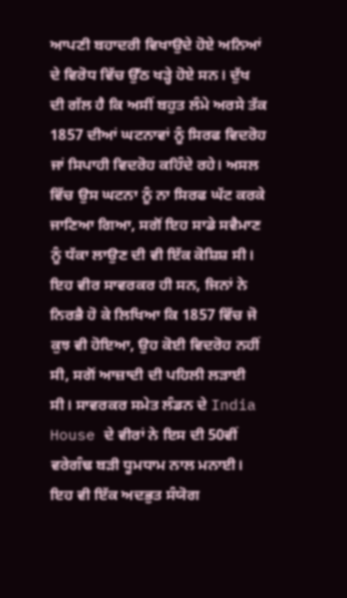ਆਪਣੀ ਬਹਾਦਰੀ ਵਿਖਾਉਦੇ ਹੋਏ ਅਨਿਆਂ ਦੇ ਵਿਰੋਧ ਵਿੱਚ ਉੱਠ ਖੜ੍ਹੇ ਹੋਏ ਸਨ। ਦੁੱਖ ਦੀ ਗੱਲ ਹੈ ਕਿ ਅਸੀਂ ਬਹੁਤ ਲੰਮੇ ਅਰਸੇ ਤੱਕ 1857 ਦੀਆਂ ਘਟਨਾਵਾਂ ਨੂੰ ਸਿਰਫ ਵਿਦਰੋਹ ਜਾਂ ਸਿਪਾਹੀ ਵਿਦਰੋਹ ਕਹਿੰਦੇ ਰਹੇ। ਅਸਲ ਵਿੱਚ ਉਸ ਘਟਨਾ ਨੂੰ ਨਾ ਸਿਰਫ ਘੱਟ ਕਰਕੇ ਜਾਣਿਆ ਗਿਆ, ਸਗੋਂ ਇਹ ਸਾਡੇ ਸਵੈਮਾਣ ਨੂੰ ਧੱਕਾ ਲਾਉਣ ਦੀ ਵੀ ਇੱਕ ਕੋਸ਼ਿਸ਼ ਸੀ। ਇਹ ਵੀਰ ਸਾਵਰਕਰ ਹੀ ਸਨ, ਜਿਨਾਂ ਨੇ ਨਿਰਭੈ ਹੋ ਕੇ ਲਿਖਿਆ ਕਿ 1857 ਵਿੱਚ ਜੋ ਕੁਝ ਵੀ ਹੋਇਆ, ਉਹ ਕੋਈ ਵਿਦਰੋਹ ਨਹੀਂ ਸੀ, ਸਗੋਂ ਆਜ਼ਾਦੀ ਦੀ ਪਹਿਲੀ ਲੜਾਈ ਸੀ। ਸਾਵਰਕਰ ਸਮੇਤ ਲੰਡਨ ਦੇ India House ਦੇ ਵੀਰਾਂ ਨੇ ਇਸ ਦੀ 50ਵੀਂ ਵਰੇਗੰਢ ਬੜੀ ਧੂਮਧਾਮ ਨਾਲ ਮਨਾਈ। ਇਹ ਵੀ ਇੱਕ ਅਦਭੁਤ ਸੰਯੋਗ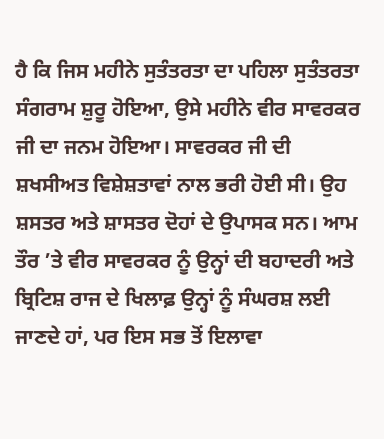ਹੈ ਕਿ ਜਿਸ ਮਹੀਨੇ ਸੁਤੰਤਰਤਾ ਦਾ ਪਹਿਲਾ ਸੁਤੰਤਰਤਾ ਸੰਗਰਾਮ ਸ਼ੁਰੂ ਹੋਇਆ, ਉਸੇ ਮਹੀਨੇ ਵੀਰ ਸਾਵਰਕਰ ਜੀ ਦਾ ਜਨਮ ਹੋਇਆ। ਸਾਵਰਕਰ ਜੀ ਦੀ ਸ਼ਖਸੀਅਤ ਵਿਸ਼ੇਸ਼ਤਾਵਾਂ ਨਾਲ ਭਰੀ ਹੋਈ ਸੀ। ਉਹ ਸ਼ਸਤਰ ਅਤੇ ਸ਼ਾਸਤਰ ਦੋਹਾਂ ਦੇ ਉਪਾਸਕ ਸਨ। ਆਮ ਤੌਰ ’ਤੇ ਵੀਰ ਸਾਵਰਕਰ ਨੂੰ ਉਨ੍ਹਾਂ ਦੀ ਬਹਾਦਰੀ ਅਤੇ ਬ੍ਰਿਟਿਸ਼ ਰਾਜ ਦੇ ਖਿਲਾਫ਼ ਉਨ੍ਹਾਂ ਨੂੰ ਸੰਘਰਸ਼ ਲਈ ਜਾਣਦੇ ਹਾਂ, ਪਰ ਇਸ ਸਭ ਤੋਂ ਇਲਾਵਾ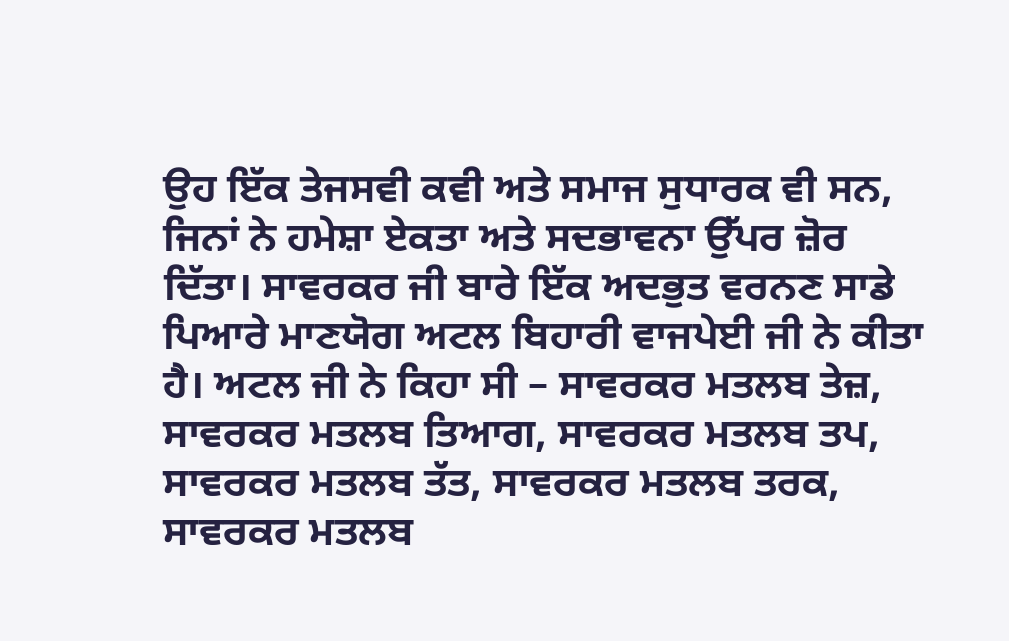ਉਹ ਇੱਕ ਤੇਜਸਵੀ ਕਵੀ ਅਤੇ ਸਮਾਜ ਸੁਧਾਰਕ ਵੀ ਸਨ, ਜਿਨਾਂ ਨੇ ਹਮੇਸ਼ਾ ਏਕਤਾ ਅਤੇ ਸਦਭਾਵਨਾ ਉੱਪਰ ਜ਼ੋਰ ਦਿੱਤਾ। ਸਾਵਰਕਰ ਜੀ ਬਾਰੇ ਇੱਕ ਅਦਭੁਤ ਵਰਨਣ ਸਾਡੇ ਪਿਆਰੇ ਮਾਣਯੋਗ ਅਟਲ ਬਿਹਾਰੀ ਵਾਜਪੇਈ ਜੀ ਨੇ ਕੀਤਾ ਹੈ। ਅਟਲ ਜੀ ਨੇ ਕਿਹਾ ਸੀ – ਸਾਵਰਕਰ ਮਤਲਬ ਤੇਜ਼, ਸਾਵਰਕਰ ਮਤਲਬ ਤਿਆਗ, ਸਾਵਰਕਰ ਮਤਲਬ ਤਪ, ਸਾਵਰਕਰ ਮਤਲਬ ਤੱਤ, ਸਾਵਰਕਰ ਮਤਲਬ ਤਰਕ, ਸਾਵਰਕਰ ਮਤਲਬ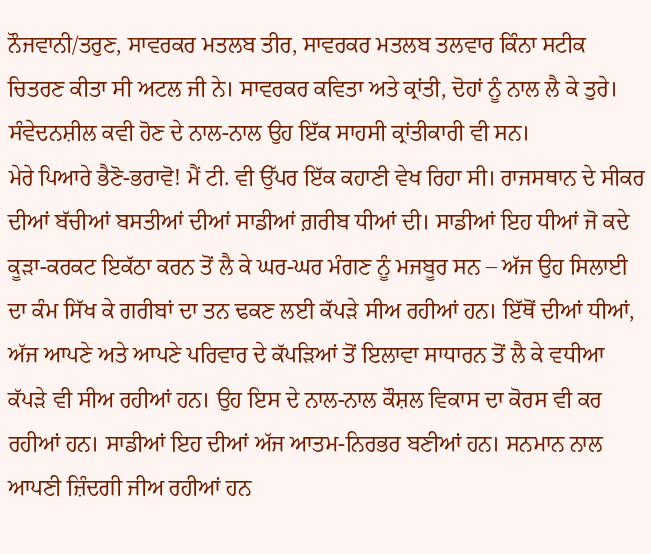ਨੌਜਵਾਨੀ/ਤਰੁਣ, ਸਾਵਰਕਰ ਮਤਲਬ ਤੀਰ, ਸਾਵਰਕਰ ਮਤਲਬ ਤਲਵਾਰ ਕਿੰਨਾ ਸਟੀਕ ਚਿਤਰਣ ਕੀਤਾ ਸੀ ਅਟਲ ਜੀ ਨੇ। ਸਾਵਰਕਰ ਕਵਿਤਾ ਅਤੇ ਕ੍ਰਾਂਤੀ, ਦੋਹਾਂ ਨੂੰ ਨਾਲ ਲੈ ਕੇ ਤੁਰੇ। ਸੰਵੇਦਨਸ਼ੀਲ ਕਵੀ ਹੋਣ ਦੇ ਨਾਲ-ਨਾਲ ਉਹ ਇੱਕ ਸਾਹਸੀ ਕ੍ਰਾਂਤੀਕਾਰੀ ਵੀ ਸਨ।
ਮੇਰੇ ਪਿਆਰੇ ਭੈਣੋ-ਭਰਾਵੋ! ਮੈਂ ਟੀ. ਵੀ ਉੱਪਰ ਇੱਕ ਕਹਾਣੀ ਵੇਖ ਰਿਹਾ ਸੀ। ਰਾਜਸਥਾਨ ਦੇ ਸੀਕਰ ਦੀਆਂ ਬੱਚੀਆਂ ਬਸਤੀਆਂ ਦੀਆਂ ਸਾਡੀਆਂ ਗ਼ਰੀਬ ਧੀਆਂ ਦੀ। ਸਾਡੀਆਂ ਇਹ ਧੀਆਂ ਜੋ ਕਦੇ ਕੂੜਾ-ਕਰਕਟ ਇਕੱਠਾ ਕਰਨ ਤੋਂ ਲੈ ਕੇ ਘਰ-ਘਰ ਮੰਗਣ ਨੂੰ ਮਜਬੂਰ ਸਨ – ਅੱਜ ਉਹ ਸਿਲਾਈ ਦਾ ਕੰਮ ਸਿੱਖ ਕੇ ਗਰੀਬਾਂ ਦਾ ਤਨ ਢਕਣ ਲਈ ਕੱਪੜੇ ਸੀਅ ਰਹੀਆਂ ਹਨ। ਇੱਥੋਂ ਦੀਆਂ ਧੀਆਂ, ਅੱਜ ਆਪਣੇ ਅਤੇ ਆਪਣੇ ਪਰਿਵਾਰ ਦੇ ਕੱਪੜਿਆਂ ਤੋਂ ਇਲਾਵਾ ਸਾਧਾਰਨ ਤੋਂ ਲੈ ਕੇ ਵਧੀਆ ਕੱਪੜੇ ਵੀ ਸੀਅ ਰਹੀਆਂ ਹਨ। ਉਹ ਇਸ ਦੇ ਨਾਲ-ਨਾਲ ਕੌਸ਼ਲ ਵਿਕਾਸ ਦਾ ਕੋਰਸ ਵੀ ਕਰ ਰਹੀਆਂ ਹਨ। ਸਾਡੀਆਂ ਇਹ ਦੀਆਂ ਅੱਜ ਆਤਮ-ਨਿਰਭਰ ਬਣੀਆਂ ਹਨ। ਸਨਮਾਨ ਨਾਲ ਆਪਣੀ ਜ਼ਿੰਦਗੀ ਜੀਅ ਰਹੀਆਂ ਹਨ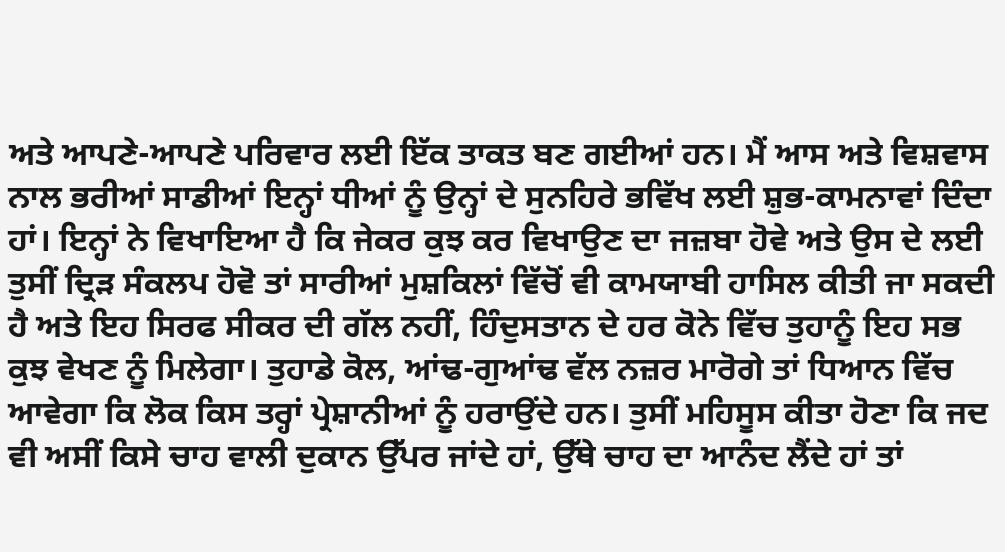ਅਤੇ ਆਪਣੇ-ਆਪਣੇ ਪਰਿਵਾਰ ਲਈ ਇੱਕ ਤਾਕਤ ਬਣ ਗਈਆਂ ਹਨ। ਮੈਂ ਆਸ ਅਤੇ ਵਿਸ਼ਵਾਸ ਨਾਲ ਭਰੀਆਂ ਸਾਡੀਆਂ ਇਨ੍ਹਾਂ ਧੀਆਂ ਨੂੰ ਉਨ੍ਹਾਂ ਦੇ ਸੁਨਹਿਰੇ ਭਵਿੱਖ ਲਈ ਸ਼ੁਭ-ਕਾਮਨਾਵਾਂ ਦਿੰਦਾ ਹਾਂ। ਇਨ੍ਹਾਂ ਨੇ ਵਿਖਾਇਆ ਹੈ ਕਿ ਜੇਕਰ ਕੁਝ ਕਰ ਵਿਖਾਉਣ ਦਾ ਜਜ਼ਬਾ ਹੋਵੇ ਅਤੇ ਉਸ ਦੇ ਲਈ ਤੁਸੀਂ ਦ੍ਰਿੜ ਸੰਕਲਪ ਹੋਵੋ ਤਾਂ ਸਾਰੀਆਂ ਮੁਸ਼ਕਿਲਾਂ ਵਿੱਚੋਂ ਵੀ ਕਾਮਯਾਬੀ ਹਾਸਿਲ ਕੀਤੀ ਜਾ ਸਕਦੀ ਹੈ ਅਤੇ ਇਹ ਸਿਰਫ ਸੀਕਰ ਦੀ ਗੱਲ ਨਹੀਂ, ਹਿੰਦੁਸਤਾਨ ਦੇ ਹਰ ਕੋਨੇ ਵਿੱਚ ਤੁਹਾਨੂੰ ਇਹ ਸਭ ਕੁਝ ਵੇਖਣ ਨੂੰ ਮਿਲੇਗਾ। ਤੁਹਾਡੇ ਕੋਲ, ਆਂਢ-ਗੁਆਂਢ ਵੱਲ ਨਜ਼ਰ ਮਾਰੋਗੇ ਤਾਂ ਧਿਆਨ ਵਿੱਚ ਆਵੇਗਾ ਕਿ ਲੋਕ ਕਿਸ ਤਰ੍ਹਾਂ ਪ੍ਰੇਸ਼ਾਨੀਆਂ ਨੂੰ ਹਰਾਉਂਦੇ ਹਨ। ਤੁਸੀਂ ਮਹਿਸੂਸ ਕੀਤਾ ਹੋਣਾ ਕਿ ਜਦ ਵੀ ਅਸੀਂ ਕਿਸੇ ਚਾਹ ਵਾਲੀ ਦੁਕਾਨ ਉੱਪਰ ਜਾਂਦੇ ਹਾਂ, ਉੱਥੇ ਚਾਹ ਦਾ ਆਨੰਦ ਲੈਂਦੇ ਹਾਂ ਤਾਂ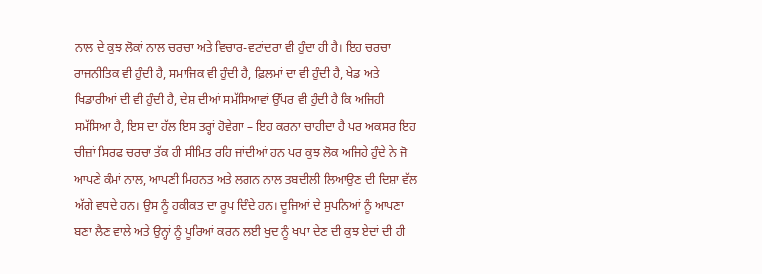ਨਾਲ ਦੇ ਕੁਝ ਲੋਕਾਂ ਨਾਲ ਚਰਚਾ ਅਤੇ ਵਿਚਾਰ-ਵਟਾਂਦਰਾ ਵੀ ਹੁੰਦਾ ਹੀ ਹੈ। ਇਹ ਚਰਚਾ ਰਾਜਨੀਤਿਕ ਵੀ ਹੁੰਦੀ ਹੈ, ਸਮਾਜਿਕ ਵੀ ਹੁੰਦੀ ਹੈ, ਫ਼ਿਲਮਾਂ ਦਾ ਵੀ ਹੁੰਦੀ ਹੈ, ਖੇਡ ਅਤੇ ਖਿਡਾਰੀਆਂ ਦੀ ਵੀ ਹੁੰਦੀ ਹੈ, ਦੇਸ਼ ਦੀਆਂ ਸਮੱਸਿਆਵਾਂ ਉੱਪਰ ਵੀ ਹੁੰਦੀ ਹੈ ਕਿ ਅਜਿਹੀ ਸਮੱਸਿਆ ਹੈ, ਇਸ ਦਾ ਹੱਲ ਇਸ ਤਰ੍ਹਾਂ ਹੋਵੇਗਾ – ਇਹ ਕਰਨਾ ਚਾਹੀਦਾ ਹੈ ਪਰ ਅਕਸਰ ਇਹ ਚੀਜ਼ਾਂ ਸਿਰਫ ਚਰਚਾ ਤੱਕ ਹੀ ਸੀਮਿਤ ਰਹਿ ਜਾਂਦੀਆਂ ਹਨ ਪਰ ਕੁਝ ਲੋਕ ਅਜਿਹੇ ਹੁੰਦੇ ਨੇ ਜੋ ਆਪਣੇ ਕੰਮਾਂ ਨਾਲ, ਆਪਣੀ ਮਿਹਨਤ ਅਤੇ ਲਗਨ ਨਾਲ ਤਬਦੀਲੀ ਲਿਆਉਣ ਦੀ ਦਿਸ਼ਾ ਵੱਲ ਅੱਗੇ ਵਧਦੇ ਹਨ। ਉਸ ਨੂੰ ਹਕੀਕਤ ਦਾ ਰੂਪ ਦਿੰਦੇ ਹਨ। ਦੂਜਿਆਂ ਦੇ ਸੁਪਨਿਆਂ ਨੂੰ ਆਪਣਾ ਬਣਾ ਲੈਣ ਵਾਲੇ ਅਤੇ ਉਨ੍ਹਾਂ ਨੂੰ ਪੂਰਿਆਂ ਕਰਨ ਲਈ ਖੁਦ ਨੂੰ ਖਪਾ ਦੇਣ ਦੀ ਕੁਝ ਏਦਾਂ ਦੀ ਹੀ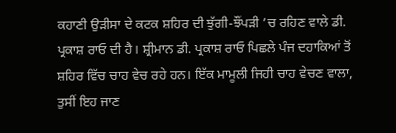ਕਹਾਣੀ ਉੜੀਸਾ ਦੇ ਕਟਕ ਸ਼ਹਿਰ ਦੀ ਝੁੱਗੀ-ਝੌਂਪੜੀ ’ਚ ਰਹਿਣ ਵਾਲੇ ਡੀ. ਪ੍ਰਕਾਸ਼ ਰਾਓ ਦੀ ਹੈ। ਸ਼੍ਰੀਮਾਨ ਡੀ. ਪ੍ਰਕਾਸ਼ ਰਾਓ ਪਿਛਲੇ ਪੰਜ ਦਹਾਕਿਆਂ ਤੋਂ ਸ਼ਹਿਰ ਵਿੱਚ ਚਾਹ ਵੇਚ ਰਹੇ ਹਨ। ਇੱਕ ਮਾਮੂਲੀ ਜਿਹੀ ਚਾਹ ਵੇਚਣ ਵਾਲਾ, ਤੁਸੀਂ ਇਹ ਜਾਣ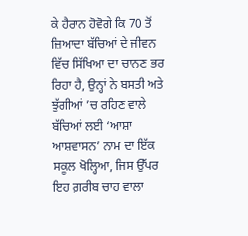ਕੇ ਹੈਰਾਨ ਹੋਵੋਗੇ ਕਿ 70 ਤੋਂ ਜ਼ਿਆਦਾ ਬੱਚਿਆਂ ਦੇ ਜੀਵਨ ਵਿੱਚ ਸਿੱਖਿਆ ਦਾ ਚਾਨਣ ਭਰ ਰਿਹਾ ਹੈ, ਉਨ੍ਹਾਂ ਨੇ ਬਸਤੀ ਅਤੇ ਝੁੱਗੀਆਂ ’ਚ ਰਹਿਣ ਵਾਲੇ ਬੱਚਿਆਂ ਲਈ ‘ਆਸ਼ਾ ਆਸ਼ਵਾਸਨ’ ਨਾਮ ਦਾ ਇੱਕ ਸਕੂਲ ਖੋਲ੍ਹਿਆ, ਜਿਸ ਉੱਪਰ ਇਹ ਗ਼ਰੀਬ ਚਾਹ ਵਾਲਾ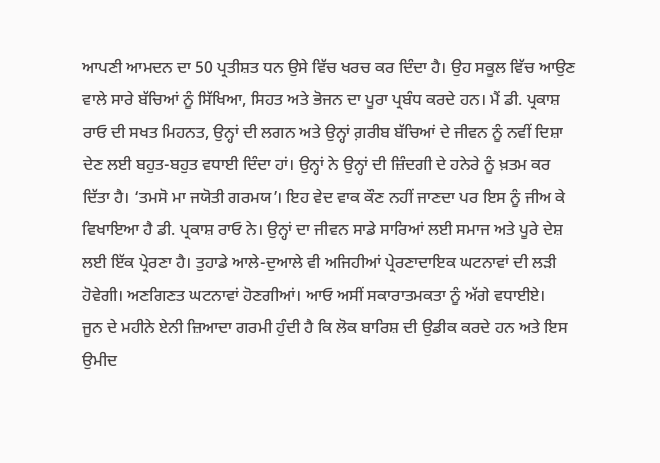ਆਪਣੀ ਆਮਦਨ ਦਾ 50 ਪ੍ਰਤੀਸ਼ਤ ਧਨ ਉਸੇ ਵਿੱਚ ਖਰਚ ਕਰ ਦਿੰਦਾ ਹੈ। ਉਹ ਸਕੂਲ ਵਿੱਚ ਆਉਣ ਵਾਲੇ ਸਾਰੇ ਬੱਚਿਆਂ ਨੂੰ ਸਿੱਖਿਆ, ਸਿਹਤ ਅਤੇ ਭੋਜਨ ਦਾ ਪੂਰਾ ਪ੍ਰਬੰਧ ਕਰਦੇ ਹਨ। ਮੈਂ ਡੀ. ਪ੍ਰਕਾਸ਼ ਰਾਓ ਦੀ ਸਖਤ ਮਿਹਨਤ, ਉਨ੍ਹਾਂ ਦੀ ਲਗਨ ਅਤੇ ਉਨ੍ਹਾਂ ਗ਼ਰੀਬ ਬੱਚਿਆਂ ਦੇ ਜੀਵਨ ਨੂੰ ਨਵੀਂ ਦਿਸ਼ਾ ਦੇਣ ਲਈ ਬਹੁਤ-ਬਹੁਤ ਵਧਾਈ ਦਿੰਦਾ ਹਾਂ। ਉਨ੍ਹਾਂ ਨੇ ਉਨ੍ਹਾਂ ਦੀ ਜ਼ਿੰਦਗੀ ਦੇ ਹਨੇਰੇ ਨੂੰ ਖ਼ਤਮ ਕਰ ਦਿੱਤਾ ਹੈ। ‘ਤਮਸੋ ਮਾ ਜਯੋਤੀ ਗਰਮਯ’। ਇਹ ਵੇਦ ਵਾਕ ਕੌਣ ਨਹੀਂ ਜਾਣਦਾ ਪਰ ਇਸ ਨੂੰ ਜੀਅ ਕੇ ਵਿਖਾਇਆ ਹੈ ਡੀ. ਪ੍ਰਕਾਸ਼ ਰਾਓ ਨੇ। ਉਨ੍ਹਾਂ ਦਾ ਜੀਵਨ ਸਾਡੇ ਸਾਰਿਆਂ ਲਈ ਸਮਾਜ ਅਤੇ ਪੂਰੇ ਦੇਸ਼ ਲਈ ਇੱਕ ਪ੍ਰੇਰਣਾ ਹੈ। ਤੁਹਾਡੇ ਆਲੇ-ਦੁਆਲੇ ਵੀ ਅਜਿਹੀਆਂ ਪ੍ਰੇਰਣਾਦਾਇਕ ਘਟਨਾਵਾਂ ਦੀ ਲੜੀ ਹੋਵੇਗੀ। ਅਣਗਿਣਤ ਘਟਨਾਵਾਂ ਹੋਣਗੀਆਂ। ਆਓ ਅਸੀਂ ਸਕਾਰਾਤਮਕਤਾ ਨੂੰ ਅੱਗੇ ਵਧਾਈਏ।
ਜੂਨ ਦੇ ਮਹੀਨੇ ਏਨੀ ਜ਼ਿਆਦਾ ਗਰਮੀ ਹੁੰਦੀ ਹੈ ਕਿ ਲੋਕ ਬਾਰਿਸ਼ ਦੀ ਉਡੀਕ ਕਰਦੇ ਹਨ ਅਤੇ ਇਸ ਉਮੀਦ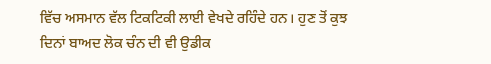ਵਿੱਚ ਅਸਮਾਨ ਵੱਲ ਟਿਕਟਿਕੀ ਲਾਈ ਵੇਖਦੇ ਰਹਿੰਦੇ ਹਨ। ਹੁਣ ਤੋਂ ਕੁਝ ਦਿਨਾਂ ਬਾਅਦ ਲੋਕ ਚੰਨ ਦੀ ਵੀ ਉਡੀਕ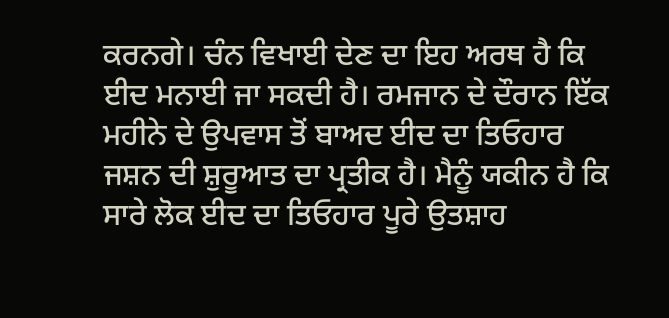ਕਰਨਗੇ। ਚੰਨ ਵਿਖਾਈ ਦੇਣ ਦਾ ਇਹ ਅਰਥ ਹੈ ਕਿ ਈਦ ਮਨਾਈ ਜਾ ਸਕਦੀ ਹੈ। ਰਮਜਾਨ ਦੇ ਦੌਰਾਨ ਇੱਕ ਮਹੀਨੇ ਦੇ ਉਪਵਾਸ ਤੋਂ ਬਾਅਦ ਈਦ ਦਾ ਤਿਓਹਾਰ ਜਸ਼ਨ ਦੀ ਸ਼ੁਰੂਆਤ ਦਾ ਪ੍ਰਤੀਕ ਹੈ। ਮੈਨੂੰ ਯਕੀਨ ਹੈ ਕਿ ਸਾਰੇ ਲੋਕ ਈਦ ਦਾ ਤਿਓਹਾਰ ਪੂਰੇ ਉਤਸ਼ਾਹ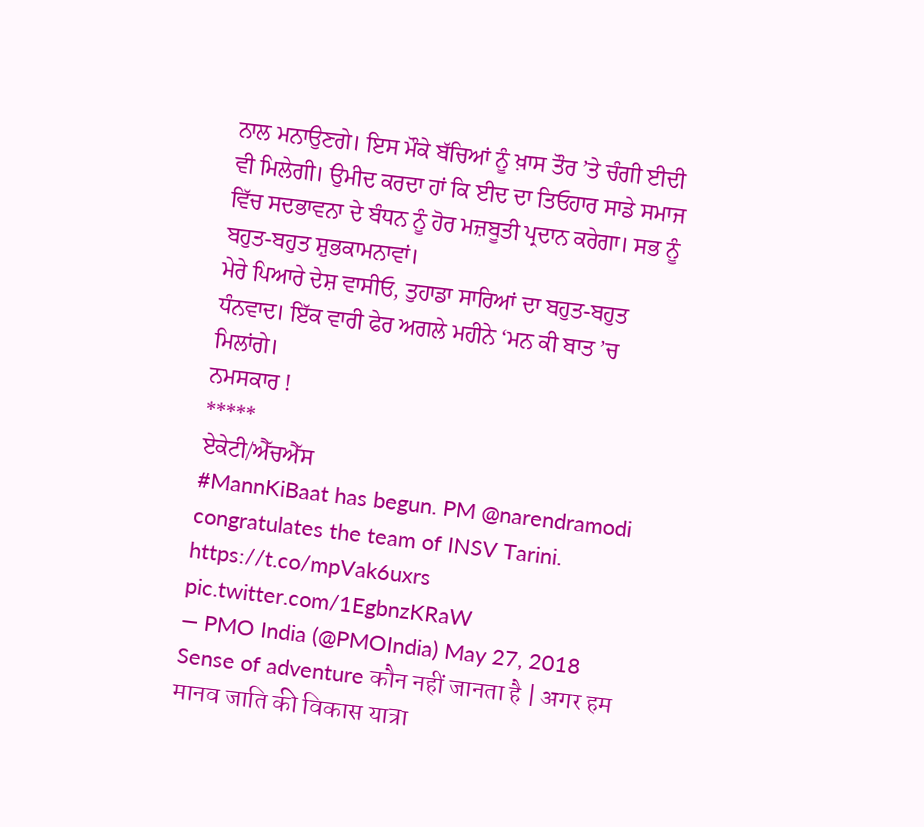ਨਾਲ ਮਨਾਉਣਗੇ। ਇਸ ਮੌਕੇ ਬੱਚਿਆਂ ਨੂੰ ਖ਼ਾਸ ਤੌਰ ’ਤੇ ਚੰਗੀ ਈਦੀ ਵੀ ਮਿਲੇਗੀ। ਉਮੀਦ ਕਰਦਾ ਹਾਂ ਕਿ ਈਦ ਦਾ ਤਿਓਹਾਰ ਸਾਡੇ ਸਮਾਜ ਵਿੱਚ ਸਦਭਾਵਨਾ ਦੇ ਬੰਧਨ ਨੂੰ ਹੋਰ ਮਜ਼ਬੂਤੀ ਪ੍ਰਦਾਨ ਕਰੇਗਾ। ਸਭ ਨੂੰ ਬਹੁਤ-ਬਹੁਤ ਸ਼ੁਭਕਾਮਨਾਵਾਂ।
ਮੇਰੇ ਪਿਆਰੇ ਦੇਸ਼ ਵਾਸੀਓ, ਤੁਹਾਡਾ ਸਾਰਿਆਂ ਦਾ ਬਹੁਤ-ਬਹੁਤ ਧੰਨਵਾਦ। ਇੱਕ ਵਾਰੀ ਫੇਰ ਅਗਲੇ ਮਹੀਨੇ ‘ਮਨ ਕੀ ਬਾਤ ’ਚ ਮਿਲਾਂਗੇ।
ਨਮਸਕਾਰ !
*****
ਏਕੇਟੀ/ਐੱਚਐੱਸ
#MannKiBaat has begun. PM @narendramodi congratulates the team of INSV Tarini. https://t.co/mpVak6uxrs pic.twitter.com/1EgbnzKRaW
— PMO India (@PMOIndia) May 27, 2018
Sense of adventure कौन नहीं जानता है | अगर हम मानव जाति की विकास यात्रा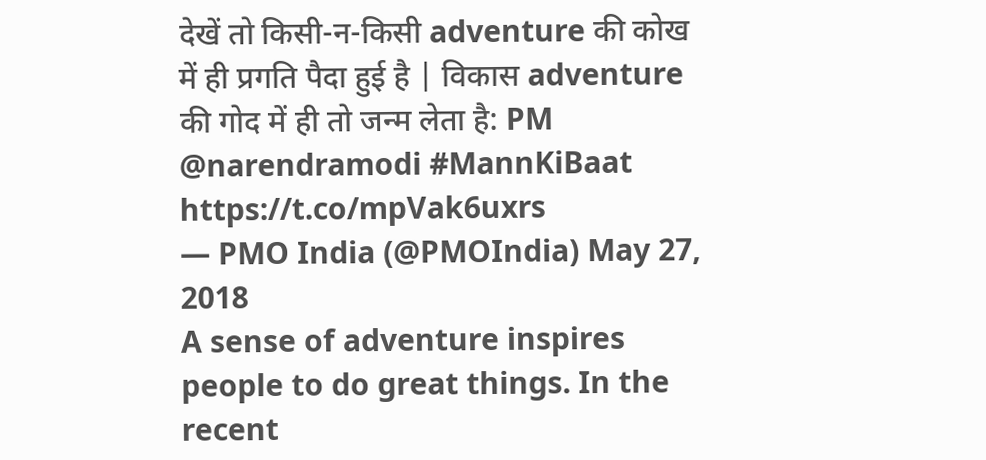देखें तो किसी-न-किसी adventure की कोख में ही प्रगति पैदा हुई है | विकास adventure की गोद में ही तो जन्म लेता है: PM @narendramodi #MannKiBaat https://t.co/mpVak6uxrs
— PMO India (@PMOIndia) May 27, 2018
A sense of adventure inspires people to do great things. In the recent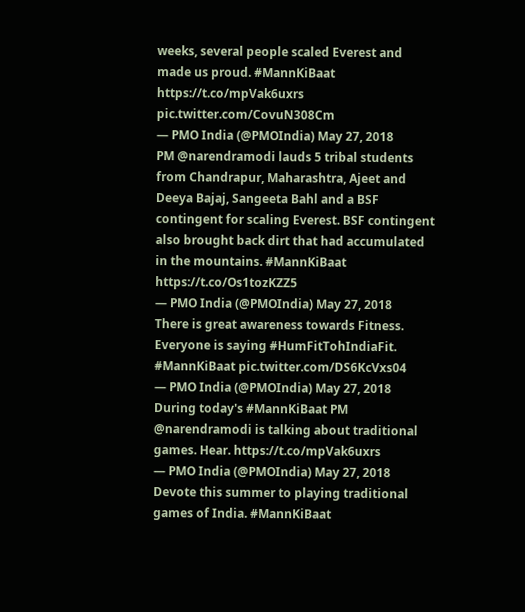weeks, several people scaled Everest and made us proud. #MannKiBaat https://t.co/mpVak6uxrs pic.twitter.com/CovuN308Cm
— PMO India (@PMOIndia) May 27, 2018
PM @narendramodi lauds 5 tribal students from Chandrapur, Maharashtra, Ajeet and Deeya Bajaj, Sangeeta Bahl and a BSF contingent for scaling Everest. BSF contingent also brought back dirt that had accumulated in the mountains. #MannKiBaat https://t.co/Os1tozKZZ5
— PMO India (@PMOIndia) May 27, 2018
There is great awareness towards Fitness. Everyone is saying #HumFitTohIndiaFit. #MannKiBaat pic.twitter.com/DS6KcVxs04
— PMO India (@PMOIndia) May 27, 2018
During today's #MannKiBaat PM @narendramodi is talking about traditional games. Hear. https://t.co/mpVak6uxrs
— PMO India (@PMOIndia) May 27, 2018
Devote this summer to playing traditional games of India. #MannKiBaat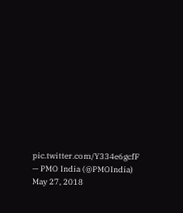pic.twitter.com/Y334e6gcfF
— PMO India (@PMOIndia) May 27, 2018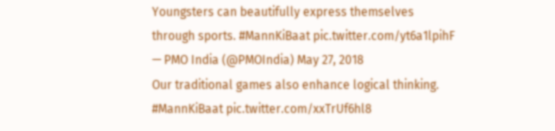Youngsters can beautifully express themselves through sports. #MannKiBaat pic.twitter.com/yt6a1lpihF
— PMO India (@PMOIndia) May 27, 2018
Our traditional games also enhance logical thinking. #MannKiBaat pic.twitter.com/xxTrUf6hl8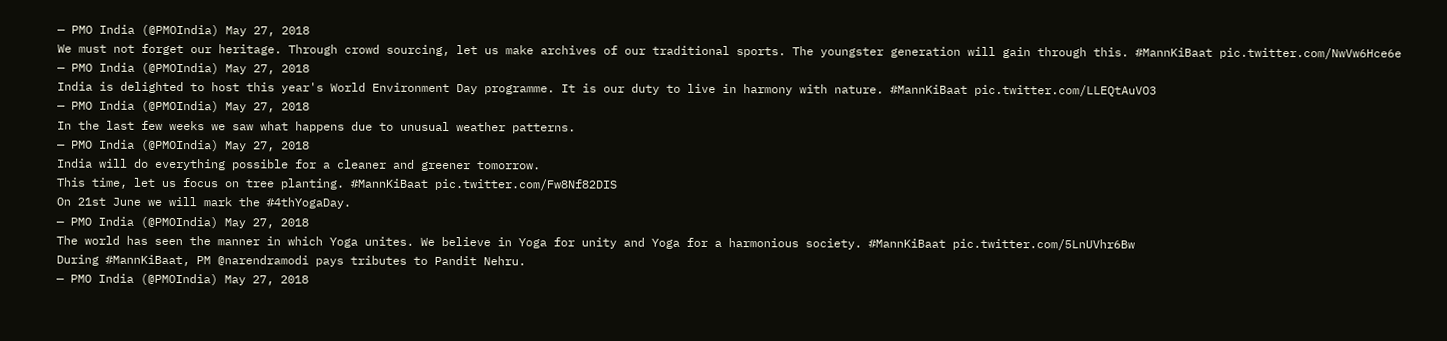— PMO India (@PMOIndia) May 27, 2018
We must not forget our heritage. Through crowd sourcing, let us make archives of our traditional sports. The youngster generation will gain through this. #MannKiBaat pic.twitter.com/NwVw6Hce6e
— PMO India (@PMOIndia) May 27, 2018
India is delighted to host this year's World Environment Day programme. It is our duty to live in harmony with nature. #MannKiBaat pic.twitter.com/LLEQtAuVO3
— PMO India (@PMOIndia) May 27, 2018
In the last few weeks we saw what happens due to unusual weather patterns.
— PMO India (@PMOIndia) May 27, 2018
India will do everything possible for a cleaner and greener tomorrow.
This time, let us focus on tree planting. #MannKiBaat pic.twitter.com/Fw8Nf82DIS
On 21st June we will mark the #4thYogaDay.
— PMO India (@PMOIndia) May 27, 2018
The world has seen the manner in which Yoga unites. We believe in Yoga for unity and Yoga for a harmonious society. #MannKiBaat pic.twitter.com/5LnUVhr6Bw
During #MannKiBaat, PM @narendramodi pays tributes to Pandit Nehru.
— PMO India (@PMOIndia) May 27, 2018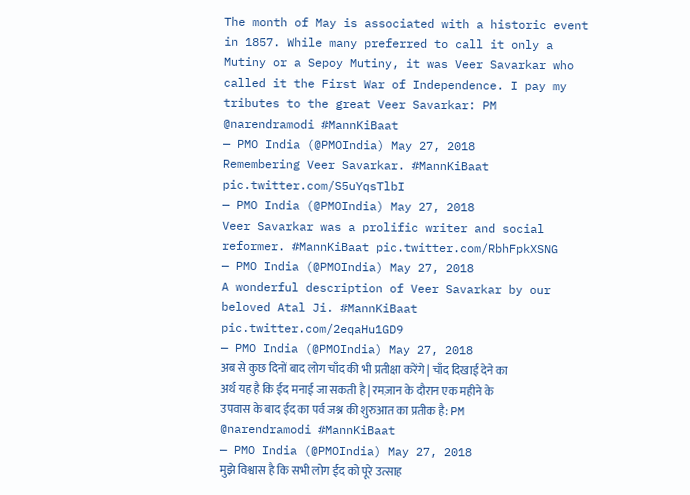The month of May is associated with a historic event in 1857. While many preferred to call it only a Mutiny or a Sepoy Mutiny, it was Veer Savarkar who called it the First War of Independence. I pay my tributes to the great Veer Savarkar: PM @narendramodi #MannKiBaat
— PMO India (@PMOIndia) May 27, 2018
Remembering Veer Savarkar. #MannKiBaat pic.twitter.com/S5uYqsTlbI
— PMO India (@PMOIndia) May 27, 2018
Veer Savarkar was a prolific writer and social reformer. #MannKiBaat pic.twitter.com/RbhFpkXSNG
— PMO India (@PMOIndia) May 27, 2018
A wonderful description of Veer Savarkar by our beloved Atal Ji. #MannKiBaat pic.twitter.com/2eqaHu1GD9
— PMO India (@PMOIndia) May 27, 2018
अब से कुछ दिनों बाद लोग चाँद की भी प्रतीक्षा करेंगे | चाँद दिखाई देने का अर्थ यह है कि ईद मनाई जा सकती है | रमज़ान के दौरान एक महीने के उपवास के बाद ईद का पर्व जश्न की शुरुआत का प्रतीक है: PM @narendramodi #MannKiBaat
— PMO India (@PMOIndia) May 27, 2018
मुझे विश्वास है कि सभी लोग ईद को पूरे उत्साह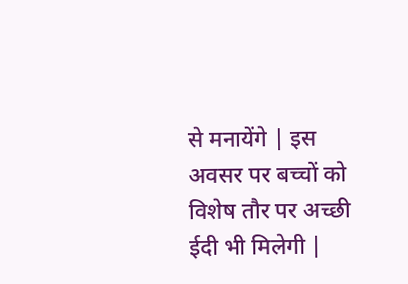से मनायेंगे | इस अवसर पर बच्चों को विशेष तौर पर अच्छी ईदी भी मिलेगी |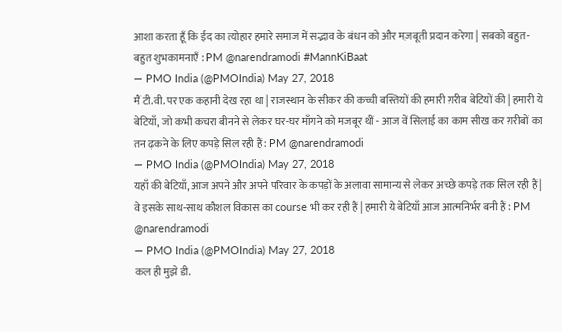आशा करता हूँ कि ईद का त्योहार हमारे समाज में सद्भाव के बंधन को और मज़बूती प्रदान करेगा | सबको बहुत-बहुत शुभकामनाएँ : PM @narendramodi #MannKiBaat
— PMO India (@PMOIndia) May 27, 2018
मैं टी.वी. पर एक कहानी देख रहा था | राजस्थान के सीकर की कच्ची बस्तियों की हमारी ग़रीब बेटियों की | हमारी ये बेटियाँ, जो कभी कचरा बीनने से लेकर घर-घर माँगने को मजबूर थीं - आज वें सिलाई का काम सीख कर ग़रीबों का तन ढ़कने के लिए कपड़े सिल रही हैं : PM @narendramodi
— PMO India (@PMOIndia) May 27, 2018
यहाँ की बेटियाँ, आज अपने और अपने परिवार के कपड़ों के अलावा सामान्य से लेकर अच्छे कपड़े तक सिल रही हैं | वे इसके साथ-साथ कौशल विकास का course भी कर रही हैं | हमारी ये बेटियाँ आज आत्मनिर्भर बनी हैं : PM @narendramodi
— PMO India (@PMOIndia) May 27, 2018
कल ही मुझे डी.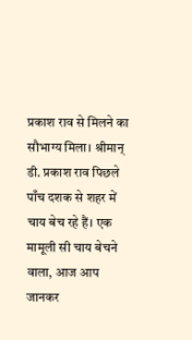प्रकाश राव से मिलने का सौभाग्य मिला। श्रीमान् डी. प्रकाश राव पिछले पाँच दशक से शहर में चाय बेच रहे हैं। एक मामूली सी चाय बेचने वाला, आज आप जानकर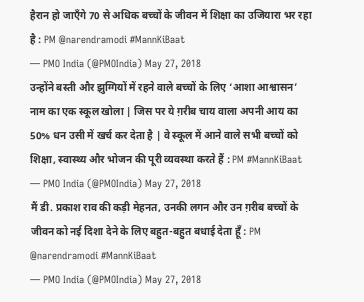हैरान हो जाएँगे 70 से अधिक बच्चों के जीवन में शिक्षा का उजियारा भर रहा है : PM @narendramodi #MannKiBaat
— PMO India (@PMOIndia) May 27, 2018
उन्होंने बस्ती और झुग्गियों में रहने वाले बच्चों के लिए ‘आशा आश्वासन’ नाम का एक स्कूल खोला | जिस पर ये ग़रीब चाय वाला अपनी आय का 50% धन उसी में खर्च कर देता है | वे स्कूल में आने वाले सभी बच्चों को शिक्षा, स्वास्थ्य और भोजन की पूरी व्यवस्था करते हैं : PM #MannKiBaat
— PMO India (@PMOIndia) May 27, 2018
मैं डी. प्रकाश राव की कड़ी मेहनत, उनकी लगन और उन ग़रीब बच्चों के जीवन को नई दिशा देने के लिए बहुत-बहुत बधाई देता हूँ : PM @narendramodi #MannKiBaat
— PMO India (@PMOIndia) May 27, 2018